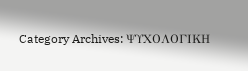Category Archives: ΨΥΧΟΛΟΓΙΚΗ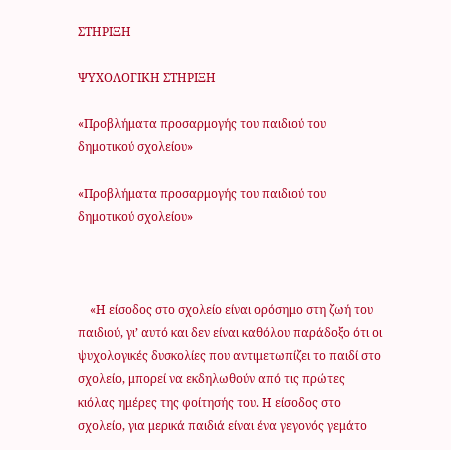ΣΤΗΡΙΞΗ

ΨΥΧΟΛΟΓΙΚΗ ΣΤΗΡΙΞΗ

«Προβλήματα προσαρμογής του παιδιού του δημοτικού σχολείου»

«Προβλήματα προσαρμογής του παιδιού του δημοτικού σχολείου»



    «Η είσοδος στο σχολείο είναι ορόσημο στη ζωή του παιδιού, γι’ αυτό και δεν είναι καθόλου παράδοξο ότι οι ψυχολογικές δυσκολίες που αντιμετωπίζει το παιδί στο σχολείο, μπορεί να εκδηλωθούν από τις πρώτες κιόλας ημέρες της φοίτησής του. Η είσοδος στο σχολείο, για μερικά παιδιά είναι ένα γεγονός γεμάτο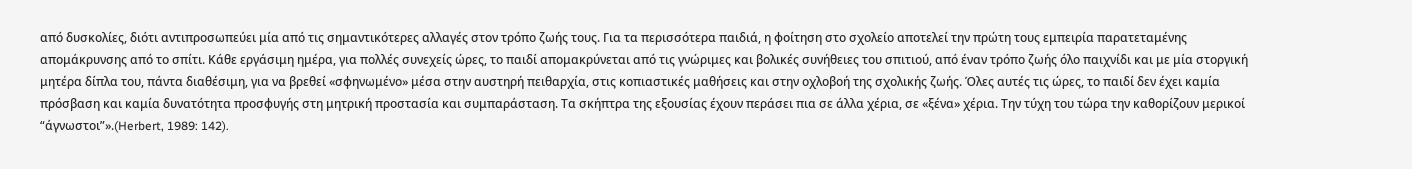από δυσκολίες, διότι αντιπροσωπεύει μία από τις σημαντικότερες αλλαγές στον τρόπο ζωής τους. Για τα περισσότερα παιδιά, η φοίτηση στο σχολείο αποτελεί την πρώτη τους εμπειρία παρατεταμένης απομάκρυνσης από το σπίτι. Κάθε εργάσιμη ημέρα, για πολλές συνεχείς ώρες, το παιδί απομακρύνεται από τις γνώριμες και βολικές συνήθειες του σπιτιού, από έναν τρόπο ζωής όλο παιχνίδι και με μία στοργική μητέρα δίπλα του, πάντα διαθέσιμη, για να βρεθεί «σφηνωμένο» μέσα στην αυστηρή πειθαρχία, στις κοπιαστικές μαθήσεις και στην οχλοβοή της σχολικής ζωής. Όλες αυτές τις ώρες, το παιδί δεν έχει καμία πρόσβαση και καμία δυνατότητα προσφυγής στη μητρική προστασία και συμπαράσταση. Τα σκήπτρα της εξουσίας έχουν περάσει πια σε άλλα χέρια, σε «ξένα» χέρια. Την τύχη του τώρα την καθορίζουν μερικοί “άγνωστοι”».(Herbert, 1989: 142).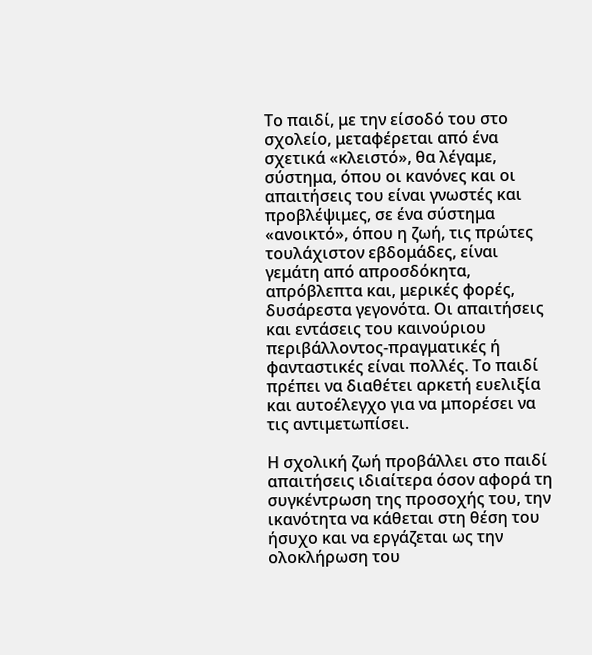Το παιδί, με την είσοδό του στο σχολείο, μεταφέρεται από ένα σχετικά «κλειστό», θα λέγαμε, σύστημα, όπου οι κανόνες και οι απαιτήσεις του είναι γνωστές και προβλέψιμες, σε ένα σύστημα «ανοικτό», όπου η ζωή, τις πρώτες τουλάχιστον εβδομάδες, είναι γεμάτη από απροσδόκητα, απρόβλεπτα και, μερικές φορές, δυσάρεστα γεγονότα. Οι απαιτήσεις και εντάσεις του καινούριου περιβάλλοντος-πραγματικές ή φανταστικές είναι πολλές. Το παιδί πρέπει να διαθέτει αρκετή ευελιξία και αυτοέλεγχο για να μπορέσει να τις αντιμετωπίσει.

Η σχολική ζωή προβάλλει στο παιδί απαιτήσεις ιδιαίτερα όσον αφορά τη συγκέντρωση της προσοχής του, την ικανότητα να κάθεται στη θέση του ήσυχο και να εργάζεται ως την ολοκλήρωση του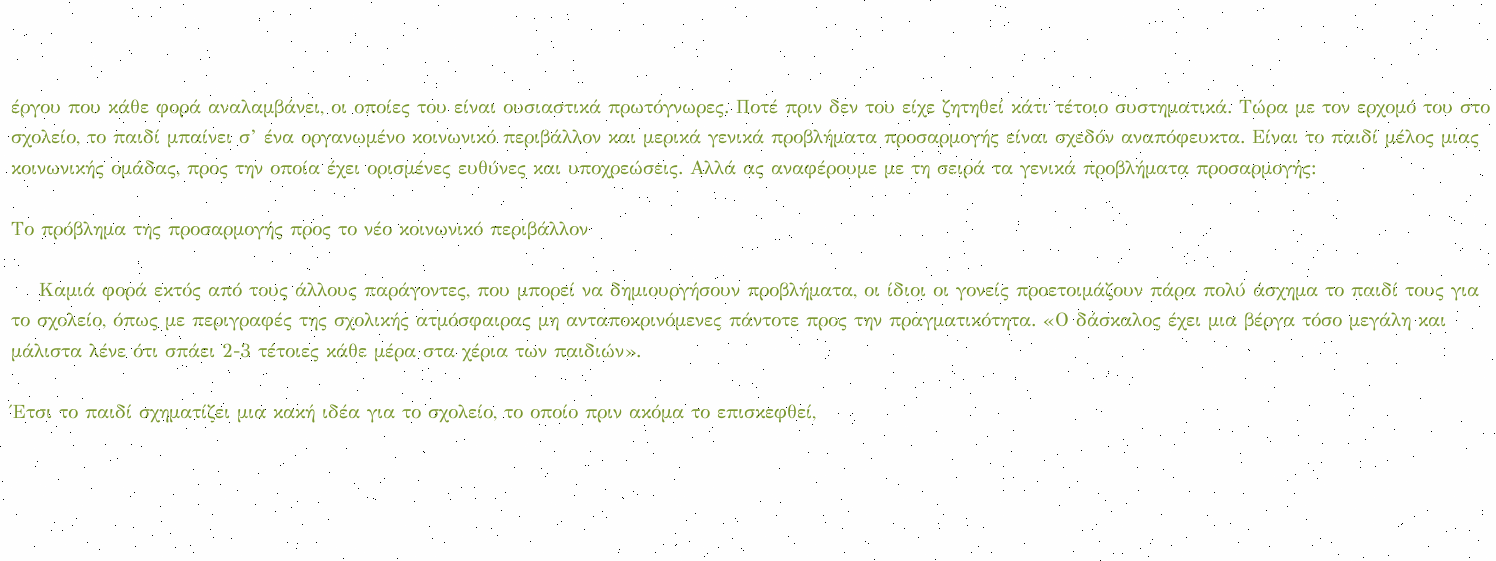έργου που κάθε φορά αναλαμβάνει, οι οποίες του είναι ουσιαστικά πρωτόγνωρες. Ποτέ πριν δεν του είχε ζητηθεί κάτι τέτοιο συστηματικά. Τώρα με τον ερχομό του στο σχολείο, το παιδί μπαίνει σ’ ένα οργανωμένο κοινωνικό περιβάλλον και μερικά γενικά προβλήματα προσαρμογής είναι σχεδόν αναπόφευκτα. Είναι το παιδί μέλος μιας κοινωνικής ομάδας, προς την οποία έχει ορισμένες ευθύνες και υποχρεώσεις. Αλλά ας αναφέρουμε με τη σειρά τα γενικά προβλήματα προσαρμογής:

Το πρόβλημα της προσαρμογής προς το νέο κοινωνικό περιβάλλον

    Καμιά φορά εκτός από τους άλλους παράγοντες, που μπορεί να δημιουργήσουν προβλήματα, οι ίδιοι οι γονείς προετοιμάζουν πάρα πολύ άσχημα το παιδί τους για το σχολείο, όπως με περιγραφές της σχολικής ατμόσφαιρας μη ανταποκρινόμενες πάντοτε προς την πραγματικότητα. «Ο δάσκαλος έχει μια βέργα τόσο μεγάλη και μάλιστα λένε ότι σπάει 2-3 τέτοιες κάθε μέρα στα χέρια των παιδιών».

Έτσι το παιδί σχηματίζει μια κακή ιδέα για το σχολείο, το οποίο πριν ακόμα το επισκεφθεί,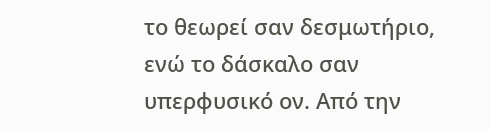το θεωρεί σαν δεσμωτήριο, ενώ το δάσκαλο σαν υπερφυσικό ον. Από την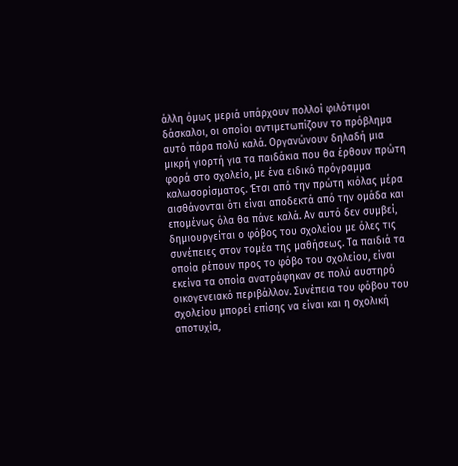άλλη όμως μεριά υπάρχουν πολλοί φιλότιμοι δάσκαλοι, οι οποίοι αντιμετωπίζουν το πρόβλημα αυτό πάρα πολύ καλά. Οργανώνουν δηλαδή μια μικρή γιορτή για τα παιδάκια που θα έρθουν πρώτη φορά στο σχολείο, με ένα ειδικό πρόγραμμα καλωσορίσματος. Έτσι από την πρώτη κιόλας μέρα αισθάνονται ότι είναι αποδεκτά από την ομάδα και επομένως όλα θα πάνε καλά. Αν αυτό δεν συμβεί, δημιουργείται ο φόβος του σχολείου με όλες τις συνέπειες στον τομέα της μαθήσεως. Τα παιδιά τα οποία ρέπουν προς το φόβο του σχολείου, είναι εκείνα τα οποία ανατράφηκαν σε πολύ αυστηρό οικογενειακό περιβάλλον. Συνέπεια του φόβου του σχολείου μπορεί επίσης να είναι και η σχολική αποτυχία,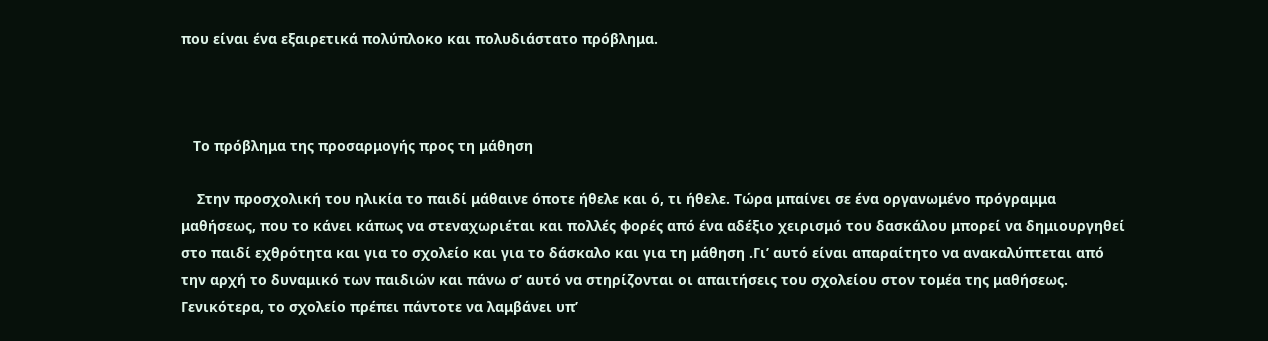που είναι ένα εξαιρετικά πολύπλοκο και πολυδιάστατο πρόβλημα.



   Το πρόβλημα της προσαρμογής προς τη μάθηση

    Στην προσχολική του ηλικία το παιδί μάθαινε όποτε ήθελε και ό, τι ήθελε. Τώρα μπαίνει σε ένα οργανωμένο πρόγραμμα μαθήσεως, που το κάνει κάπως να στεναχωριέται και πολλές φορές από ένα αδέξιο χειρισμό του δασκάλου μπορεί να δημιουργηθεί στο παιδί εχθρότητα και για το σχολείο και για το δάσκαλο και για τη μάθηση .Γι’ αυτό είναι απαραίτητο να ανακαλύπτεται από την αρχή το δυναμικό των παιδιών και πάνω σ’ αυτό να στηρίζονται οι απαιτήσεις του σχολείου στον τομέα της μαθήσεως. Γενικότερα, το σχολείο πρέπει πάντοτε να λαμβάνει υπ’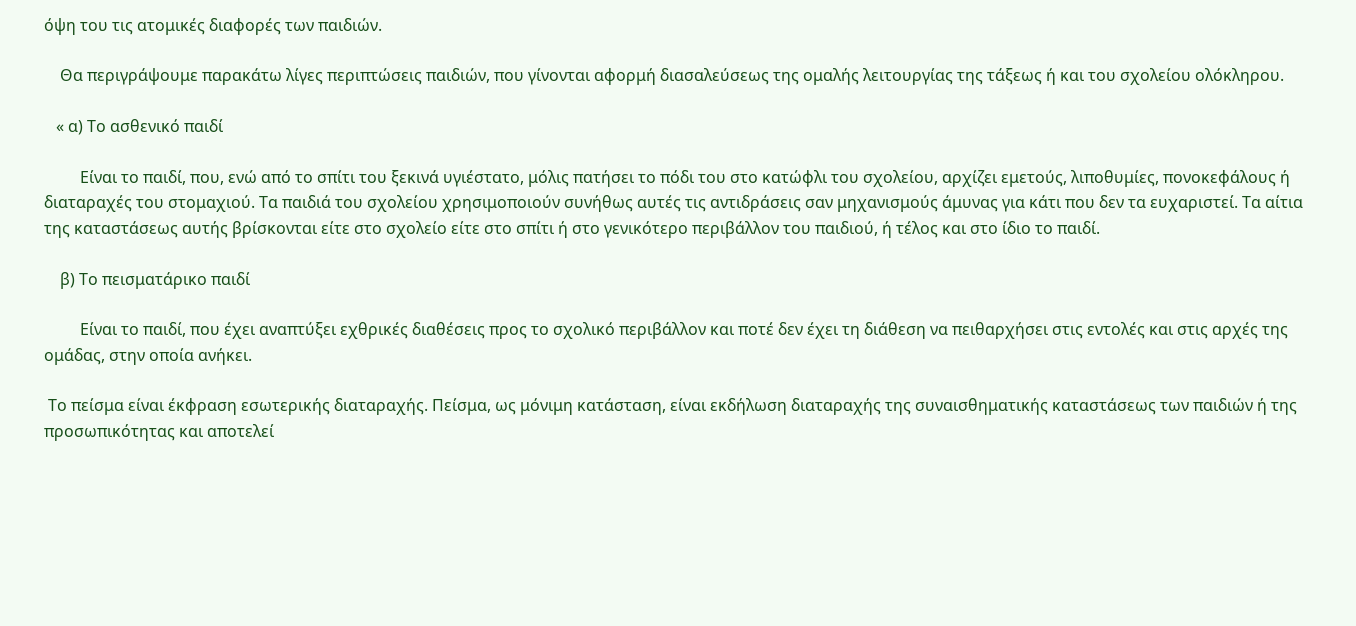όψη του τις ατομικές διαφορές των παιδιών.

    Θα περιγράψουμε παρακάτω λίγες περιπτώσεις παιδιών, που γίνονται αφορμή διασαλεύσεως της ομαλής λειτουργίας της τάξεως ή και του σχολείου ολόκληρου.

   « α) Το ασθενικό παιδί

         Είναι το παιδί, που, ενώ από το σπίτι του ξεκινά υγιέστατο, μόλις πατήσει το πόδι του στο κατώφλι του σχολείου, αρχίζει εμετούς, λιποθυμίες, πονοκεφάλους ή διαταραχές του στομαχιού. Τα παιδιά του σχολείου χρησιμοποιούν συνήθως αυτές τις αντιδράσεις σαν μηχανισμούς άμυνας για κάτι που δεν τα ευχαριστεί. Τα αίτια της καταστάσεως αυτής βρίσκονται είτε στο σχολείο είτε στο σπίτι ή στο γενικότερο περιβάλλον του παιδιού, ή τέλος και στο ίδιο το παιδί.

    β) Το πεισματάρικο παιδί

         Είναι το παιδί, που έχει αναπτύξει εχθρικές διαθέσεις προς το σχολικό περιβάλλον και ποτέ δεν έχει τη διάθεση να πειθαρχήσει στις εντολές και στις αρχές της ομάδας, στην οποία ανήκει.

 Το πείσμα είναι έκφραση εσωτερικής διαταραχής. Πείσμα, ως μόνιμη κατάσταση, είναι εκδήλωση διαταραχής της συναισθηματικής καταστάσεως των παιδιών ή της προσωπικότητας και αποτελεί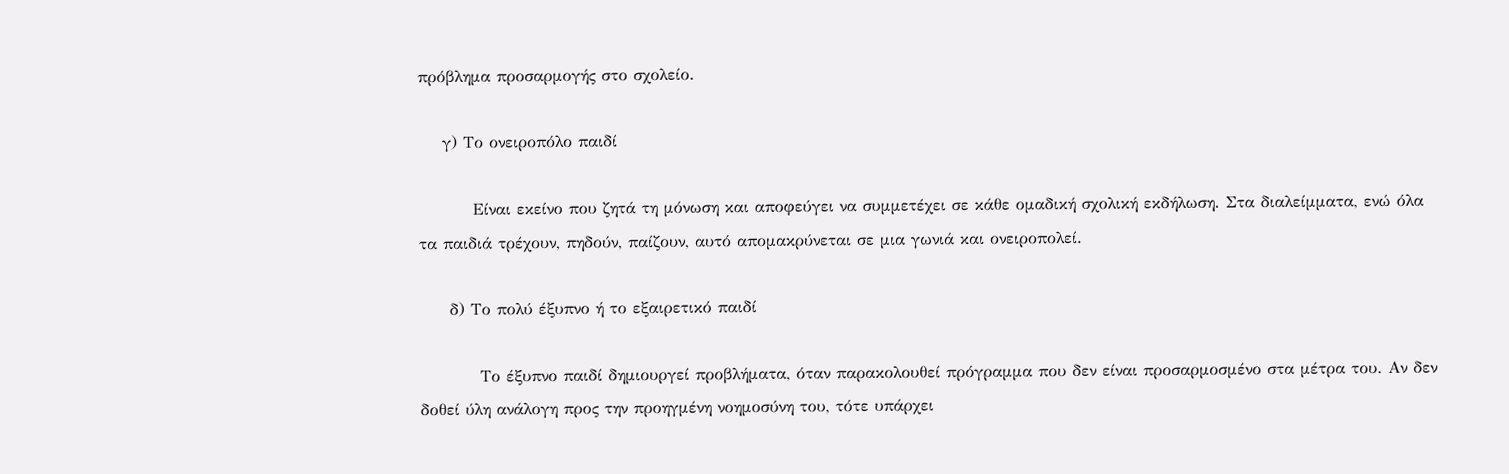πρόβλημα προσαρμογής στο σχολείο.

    γ) Το ονειροπόλο παιδί

         Είναι εκείνο που ζητά τη μόνωση και αποφεύγει να συμμετέχει σε κάθε ομαδική σχολική εκδήλωση. Στα διαλείμματα, ενώ όλα τα παιδιά τρέχουν, πηδούν, παίζουν, αυτό απομακρύνεται σε μια γωνιά και ονειροπολεί.

     δ) Το πολύ έξυπνο ή το εξαιρετικό παιδί

          Το έξυπνο παιδί δημιουργεί προβλήματα, όταν παρακολουθεί πρόγραμμα που δεν είναι προσαρμοσμένο στα μέτρα του. Αν δεν δοθεί ύλη ανάλογη προς την προηγμένη νοημοσύνη του, τότε υπάρχει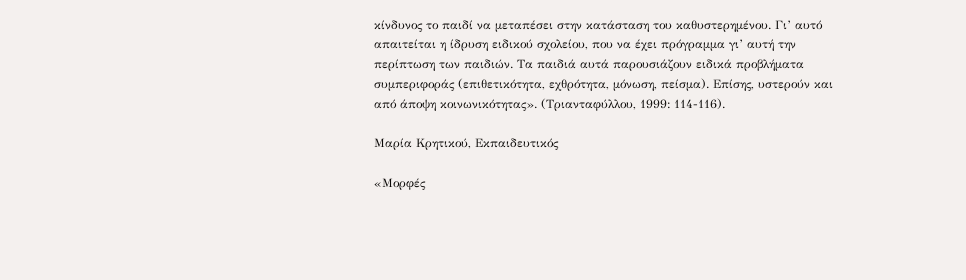κίνδυνος το παιδί να μεταπέσει στην κατάσταση του καθυστερημένου. Γι’ αυτό απαιτείται η ίδρυση ειδικού σχολείου, που να έχει πρόγραμμα γι’ αυτή την περίπτωση των παιδιών. Τα παιδιά αυτά παρουσιάζουν ειδικά προβλήματα συμπεριφοράς (επιθετικότητα, εχθρότητα, μόνωση, πείσμα). Επίσης, υστερούν και από άποψη κοινωνικότητας». (Τριανταφύλλου, 1999: 114-116).

Μαρία Κρητικού, Εκπαιδευτικός

«Μορφές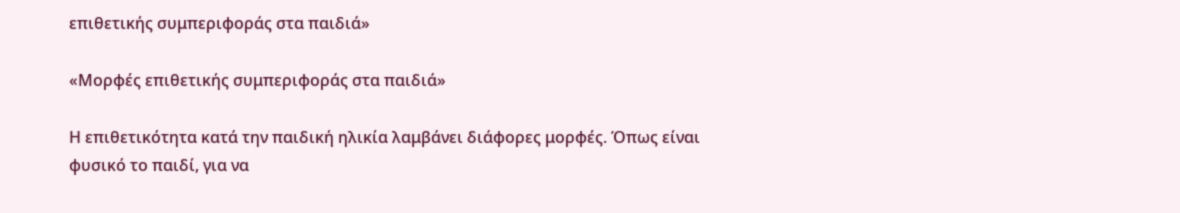επιθετικής συμπεριφοράς στα παιδιά»

«Μορφές επιθετικής συμπεριφοράς στα παιδιά»

Η επιθετικότητα κατά την παιδική ηλικία λαμβάνει διάφορες μορφές. Όπως είναι φυσικό το παιδί, για να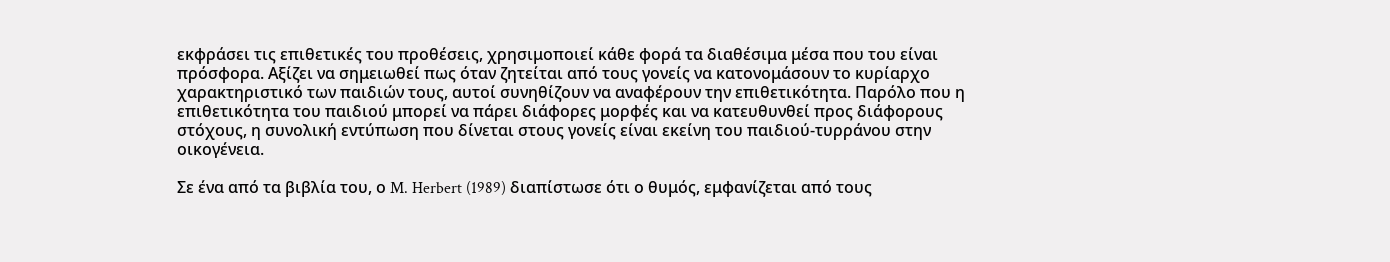εκφράσει τις επιθετικές του προθέσεις, χρησιμοποιεί κάθε φορά τα διαθέσιμα μέσα που του είναι πρόσφορα. Αξίζει να σημειωθεί πως όταν ζητείται από τους γονείς να κατονομάσουν το κυρίαρχο χαρακτηριστικό των παιδιών τους, αυτοί συνηθίζουν να αναφέρουν την επιθετικότητα. Παρόλο που η επιθετικότητα του παιδιού μπορεί να πάρει διάφορες μορφές και να κατευθυνθεί προς διάφορους στόχους, η συνολική εντύπωση που δίνεται στους γονείς είναι εκείνη του παιδιού-τυρράνου στην οικογένεια.

Σε ένα από τα βιβλία του, ο M. Herbert (1989) διαπίστωσε ότι ο θυμός, εμφανίζεται από τους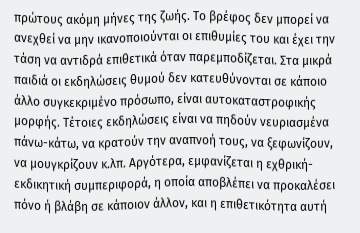πρώτους ακόμη μήνες της ζωής. Το βρέφος δεν μπορεί να ανεχθεί να μην ικανοποιούνται οι επιθυμίες του και έχει την τάση να αντιδρά επιθετικά όταν παρεμποδίζεται. Στα μικρά παιδιά οι εκδηλώσεις θυμού δεν κατευθύνονται σε κάποιο άλλο συγκεκριμένο πρόσωπο, είναι αυτοκαταστροφικής μορφής. Τέτοιες εκδηλώσεις είναι να πηδούν νευριασμένα πάνω-κάτω, να κρατούν την αναπνοή τους, να ξεφωνίζουν, να μουγκρίζουν κ.λπ. Αργότερα, εμφανίζεται η εχθρική-εκδικητική συμπεριφορά, η οποία αποβλέπει να προκαλέσει πόνο ή βλάβη σε κάποιον άλλον, και η επιθετικότητα αυτή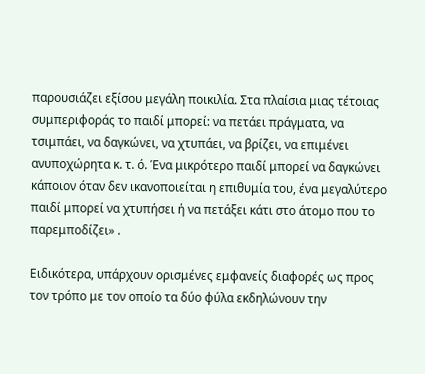παρουσιάζει εξίσου μεγάλη ποικιλία. Στα πλαίσια μιας τέτοιας συμπεριφοράς το παιδί μπορεί: να πετάει πράγματα, να τσιμπάει, να δαγκώνει, να χτυπάει, να βρίζει, να επιμένει ανυποχώρητα κ. τ. ό. Ένα μικρότερο παιδί μπορεί να δαγκώνει κάποιον όταν δεν ικανοποιείται η επιθυμία του, ένα μεγαλύτερο παιδί μπορεί να χτυπήσει ή να πετάξει κάτι στο άτομο που το παρεμποδίζει» .

Ειδικότερα, υπάρχουν ορισμένες εμφανείς διαφορές ως προς τον τρόπο με τον οποίο τα δύο φύλα εκδηλώνουν την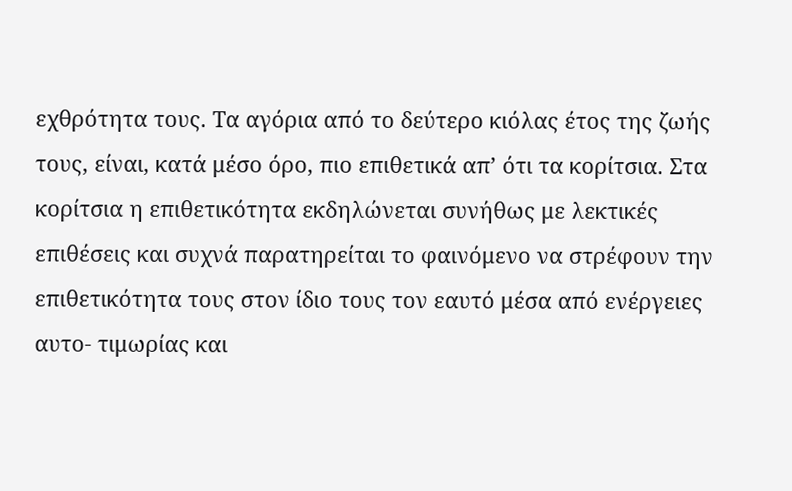εχθρότητα τους. Τα αγόρια από το δεύτερο κιόλας έτος της ζωής τους, είναι, κατά μέσο όρο, πιο επιθετικά απ’ ότι τα κορίτσια. Στα κορίτσια η επιθετικότητα εκδηλώνεται συνήθως με λεκτικές επιθέσεις και συχνά παρατηρείται το φαινόμενο να στρέφουν την επιθετικότητα τους στον ίδιο τους τον εαυτό μέσα από ενέργειες αυτο- τιμωρίας και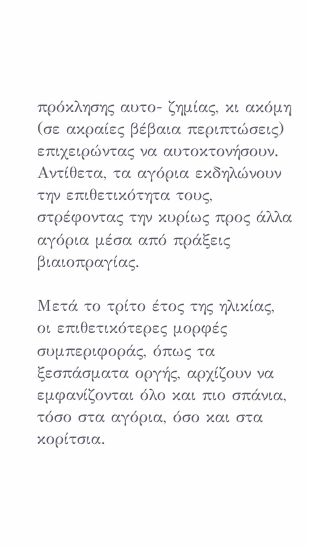πρόκλησης αυτο- ζημίας, κι ακόμη (σε ακραίες βέβαια περιπτώσεις) επιχειρώντας να αυτοκτονήσουν. Αντίθετα, τα αγόρια εκδηλώνουν την επιθετικότητα τους, στρέφοντας την κυρίως προς άλλα αγόρια μέσα από πράξεις βιαιοπραγίας.

Μετά το τρίτο έτος της ηλικίας, οι επιθετικότερες μορφές συμπεριφοράς, όπως τα ξεσπάσματα οργής, αρχίζουν να εμφανίζονται όλο και πιο σπάνια, τόσο στα αγόρια, όσο και στα κορίτσια.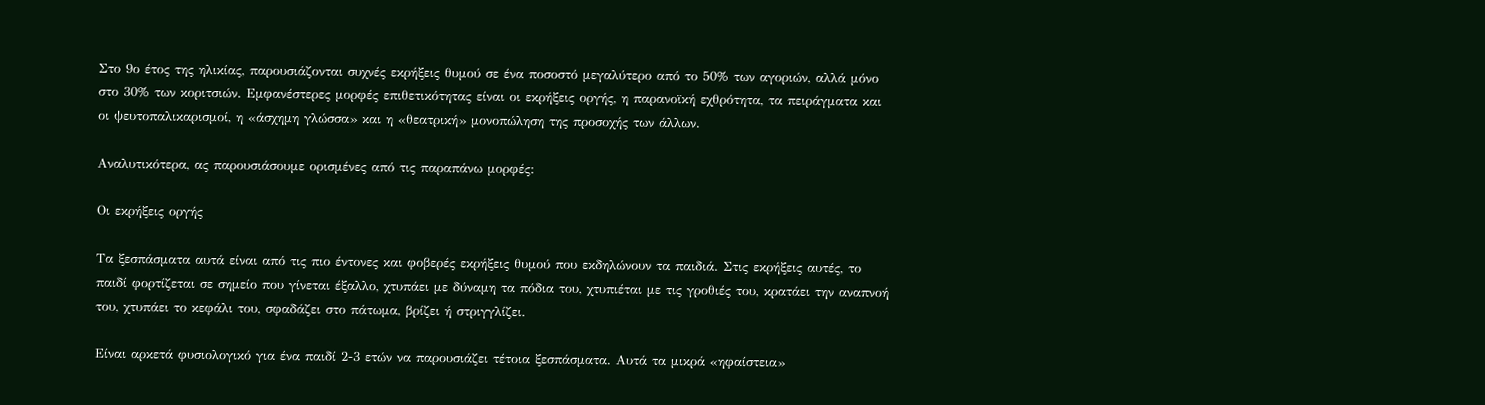Στο 9ο έτος της ηλικίας, παρουσιάζονται συχνές εκρήξεις θυμού σε ένα ποσοστό μεγαλύτερο από το 50% των αγοριών, αλλά μόνο στο 30% των κοριτσιών. Εμφανέστερες μορφές επιθετικότητας είναι οι εκρήξεις οργής, η παρανοϊκή εχθρότητα, τα πειράγματα και οι ψευτοπαλικαρισμοί, η «άσχημη γλώσσα» και η «θεατρική» μονοπώληση της προσοχής των άλλων.

Αναλυτικότερα, ας παρουσιάσουμε ορισμένες από τις παραπάνω μορφές:

Οι εκρήξεις οργής

Τα ξεσπάσματα αυτά είναι από τις πιο έντονες και φοβερές εκρήξεις θυμού που εκδηλώνουν τα παιδιά. Στις εκρήξεις αυτές, το παιδί φορτίζεται σε σημείο που γίνεται έξαλλο, χτυπάει με δύναμη τα πόδια του, χτυπιέται με τις γροθιές του, κρατάει την αναπνοή του, χτυπάει το κεφάλι του, σφαδάζει στο πάτωμα, βρίζει ή στριγγλίζει.

Είναι αρκετά φυσιολογικό για ένα παιδί 2-3 ετών να παρουσιάζει τέτοια ξεσπάσματα. Αυτά τα μικρά «ηφαίστεια»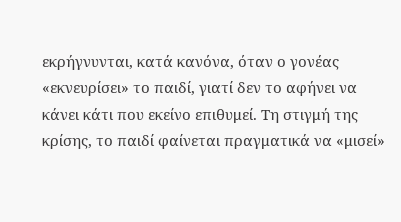εκρήγνυνται, κατά κανόνα, όταν ο γονέας «εκνευρίσει» το παιδί, γιατί δεν το αφήνει να κάνει κάτι που εκείνο επιθυμεί. Τη στιγμή της κρίσης, το παιδί φαίνεται πραγματικά να «μισεί»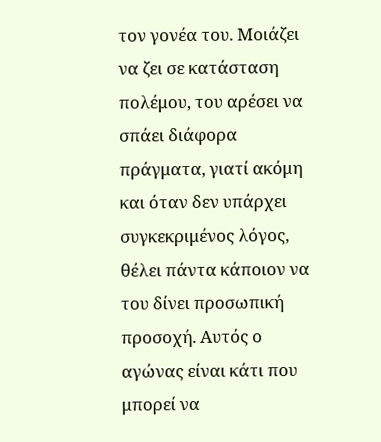τον γονέα του. Μοιάζει να ζει σε κατάσταση πολέμου, του αρέσει να σπάει διάφορα πράγματα, γιατί ακόμη και όταν δεν υπάρχει συγκεκριμένος λόγος, θέλει πάντα κάποιον να του δίνει προσωπική προσοχή. Αυτός ο αγώνας είναι κάτι που μπορεί να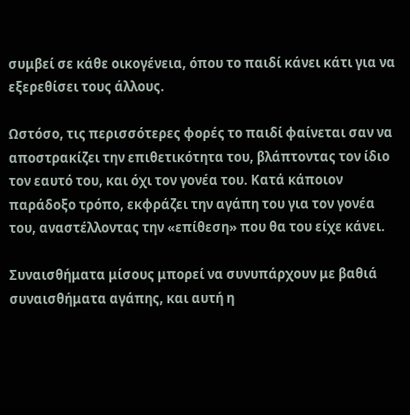συμβεί σε κάθε οικογένεια, όπου το παιδί κάνει κάτι για να εξερεθίσει τους άλλους.

Ωστόσο, τις περισσότερες φορές το παιδί φαίνεται σαν να αποστρακίζει την επιθετικότητα του, βλάπτοντας τον ίδιο τον εαυτό του, και όχι τον γονέα του. Κατά κάποιον παράδοξο τρόπο, εκφράζει την αγάπη του για τον γονέα του, αναστέλλοντας την «επίθεση» που θα του είχε κάνει.

Συναισθήματα μίσους μπορεί να συνυπάρχουν με βαθιά συναισθήματα αγάπης, και αυτή η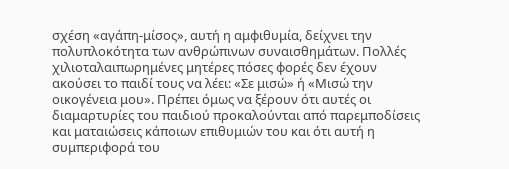σχέση «αγάπη-μίσος», αυτή η αμφιθυμία, δείχνει την πολυπλοκότητα των ανθρώπινων συναισθημάτων. Πολλές χιλιοταλαιπωρημένες μητέρες πόσες φορές δεν έχουν ακούσει το παιδί τους να λέει: «Σε μισώ» ή «Μισώ την οικογένεια μου». Πρέπει όμως να ξέρουν ότι αυτές οι διαμαρτυρίες του παιδιού προκαλούνται από παρεμποδίσεις και ματαιώσεις κάποιων επιθυμιών του και ότι αυτή η συμπεριφορά του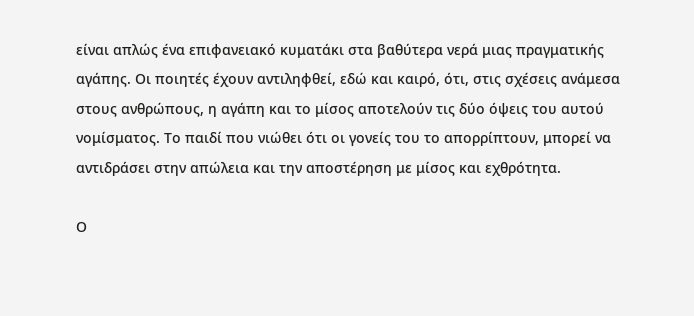είναι απλώς ένα επιφανειακό κυματάκι στα βαθύτερα νερά μιας πραγματικής αγάπης. Οι ποιητές έχουν αντιληφθεί, εδώ και καιρό, ότι, στις σχέσεις ανάμεσα στους ανθρώπους, η αγάπη και το μίσος αποτελούν τις δύο όψεις του αυτού νομίσματος. Το παιδί που νιώθει ότι οι γονείς του το απορρίπτουν, μπορεί να αντιδράσει στην απώλεια και την αποστέρηση με μίσος και εχθρότητα.

Ο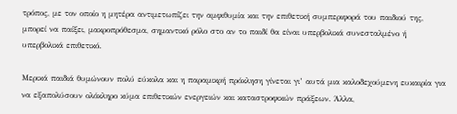τρόπος, με τον οποίο η μητέρα αντιμετωπίζει την αμφιθυμία και την επιθετική συμπεριφορά του παιδιού της, μπορεί να παίξει, μακροπρόθεσμα, σημαντικό ρόλο στο αν το παιδί θα είναι υπερβολικά συνεσταλμένο ή υπερβολικά επιθετικό.

Μερικά παιδιά θυμώνουν πολύ εύκολα και η παραμικρή πρόκληση γίνεται γι’ αυτά μια καλοδεχούμενη ευκαιρία για να εξαπολύσουν ολόκληρο κύμα επιθετικών ενεργειών και καταστροφικών πράξεων. Άλλα,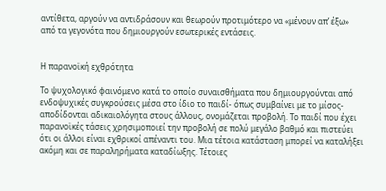αντίθετα, αργούν να αντιδράσουν και θεωρούν προτιμότερο να «μένουν απ’ έξω» από τα γεγονότα που δημιουργούν εσωτερικές εντάσεις.


Η παρανοϊκή εχθρότητα

Το ψυχολογικό φαινόμενο κατά το οποίο συναισθήματα που δημιουργούνται από ενδοψυχικές συγκρούσεις μέσα στο ίδιο το παιδί- όπως συμβαίνει με το μίσος- αποδίδονται αδικαιολόγητα στους άλλους, ονομάζεται προβολή. Το παιδί που έχει παρανοϊκές τάσεις χρησιμοποιεί την προβολή σε πολύ μεγάλο βαθμό και πιστεύει ότι οι άλλοι είναι εχθρικοί απέναντι του. Μια τέτοια κατάσταση μπορεί να καταλήξει ακόμη και σε παραληρήματα καταδίωξης. Τέτοιες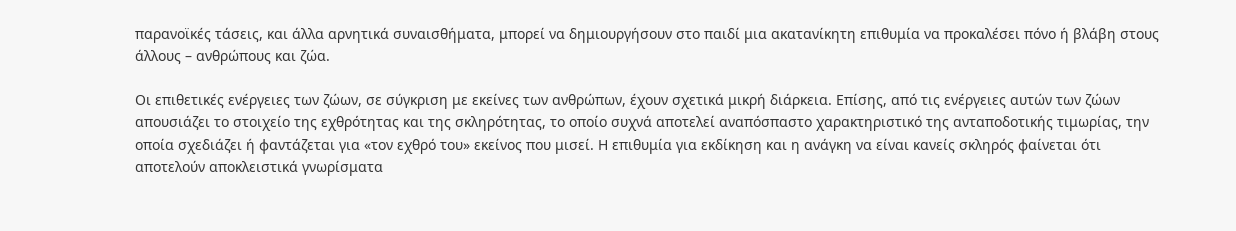παρανοϊκές τάσεις, και άλλα αρνητικά συναισθήματα, μπορεί να δημιουργήσουν στο παιδί μια ακατανίκητη επιθυμία να προκαλέσει πόνο ή βλάβη στους άλλους – ανθρώπους και ζώα.

Οι επιθετικές ενέργειες των ζώων, σε σύγκριση με εκείνες των ανθρώπων, έχουν σχετικά μικρή διάρκεια. Επίσης, από τις ενέργειες αυτών των ζώων απουσιάζει το στοιχείο της εχθρότητας και της σκληρότητας, το οποίο συχνά αποτελεί αναπόσπαστο χαρακτηριστικό της ανταποδοτικής τιμωρίας, την οποία σχεδιάζει ή φαντάζεται για «τον εχθρό του» εκείνος που μισεί. Η επιθυμία για εκδίκηση και η ανάγκη να είναι κανείς σκληρός φαίνεται ότι αποτελούν αποκλειστικά γνωρίσματα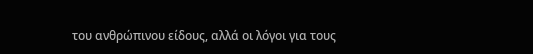του ανθρώπινου είδους, αλλά οι λόγοι για τους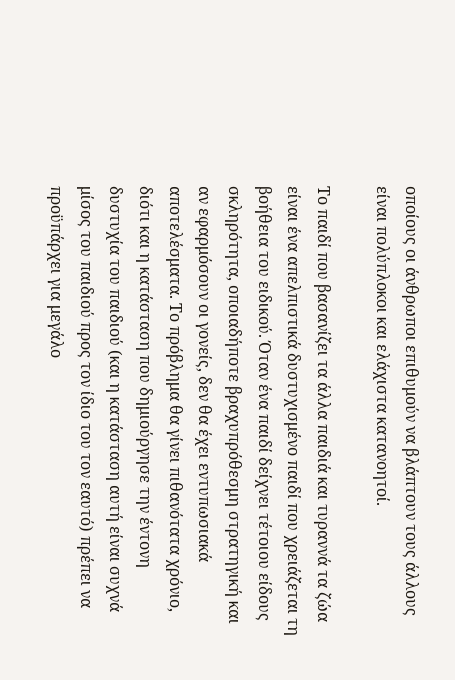οποίους οι άνθρωποι επιθυμούν να βλάπτουν τους άλλους είναι πολύπλοκοι και ελάχιστα κατανοητοί.

Το παιδί που βασανίζει τα άλλα παιδιά και τυραννά τα ζώα είναι ένα απελπιστικά δυστυχισμένο παιδί που χρειάζεται τη βοήθεια του ειδικού. Όταν ένα παιδί δείχνει τέτοιου είδους σκληρότητα, οποιαδήποτε βραχυπρόθεσμη στρατηγική και αν εφαρμόσουν οι γονείς, δεν θα έχει εντυπωσιακά αποτελέσματα. Το πρόβλημα θα γίνει πιθανότατα χρόνιο, διότι και η κατάσταση που δημιούργησε την έντονη δυστυχία του παιδιού (και η κατάσταση αυτή είναι συχνά μίσος του παιδιού προς τον ίδιο του τον εαυτό) πρέπει να προϋπάρχει για μεγάλο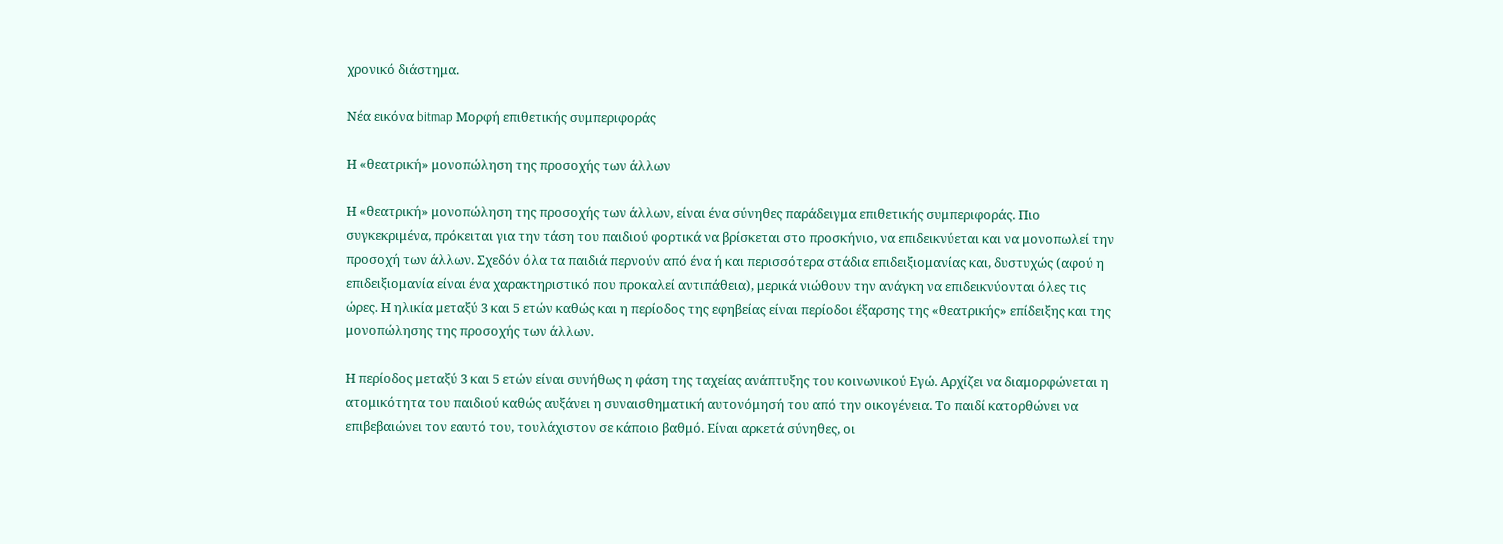χρονικό διάστημα.

Νέα εικόνα bitmap Μορφή επιθετικής συμπεριφοράς

Η «θεατρική» μονοπώληση της προσοχής των άλλων

Η «θεατρική» μονοπώληση της προσοχής των άλλων, είναι ένα σύνηθες παράδειγμα επιθετικής συμπεριφοράς. Πιο συγκεκριμένα, πρόκειται για την τάση του παιδιού φορτικά να βρίσκεται στο προσκήνιο, να επιδεικνύεται και να μονοπωλεί την προσοχή των άλλων. Σχεδόν όλα τα παιδιά περνούν από ένα ή και περισσότερα στάδια επιδειξιομανίας και, δυστυχώς (αφού η επιδειξιομανία είναι ένα χαρακτηριστικό που προκαλεί αντιπάθεια), μερικά νιώθουν την ανάγκη να επιδεικνύονται όλες τις ώρες. Η ηλικία μεταξύ 3 και 5 ετών καθώς και η περίοδος της εφηβείας είναι περίοδοι έξαρσης της «θεατρικής» επίδειξης και της μονοπώλησης της προσοχής των άλλων.

Η περίοδος μεταξύ 3 και 5 ετών είναι συνήθως η φάση της ταχείας ανάπτυξης του κοινωνικού Εγώ. Αρχίζει να διαμορφώνεται η ατομικότητα του παιδιού καθώς αυξάνει η συναισθηματική αυτονόμησή του από την οικογένεια. Το παιδί κατορθώνει να επιβεβαιώνει τον εαυτό του, τουλάχιστον σε κάποιο βαθμό. Είναι αρκετά σύνηθες, οι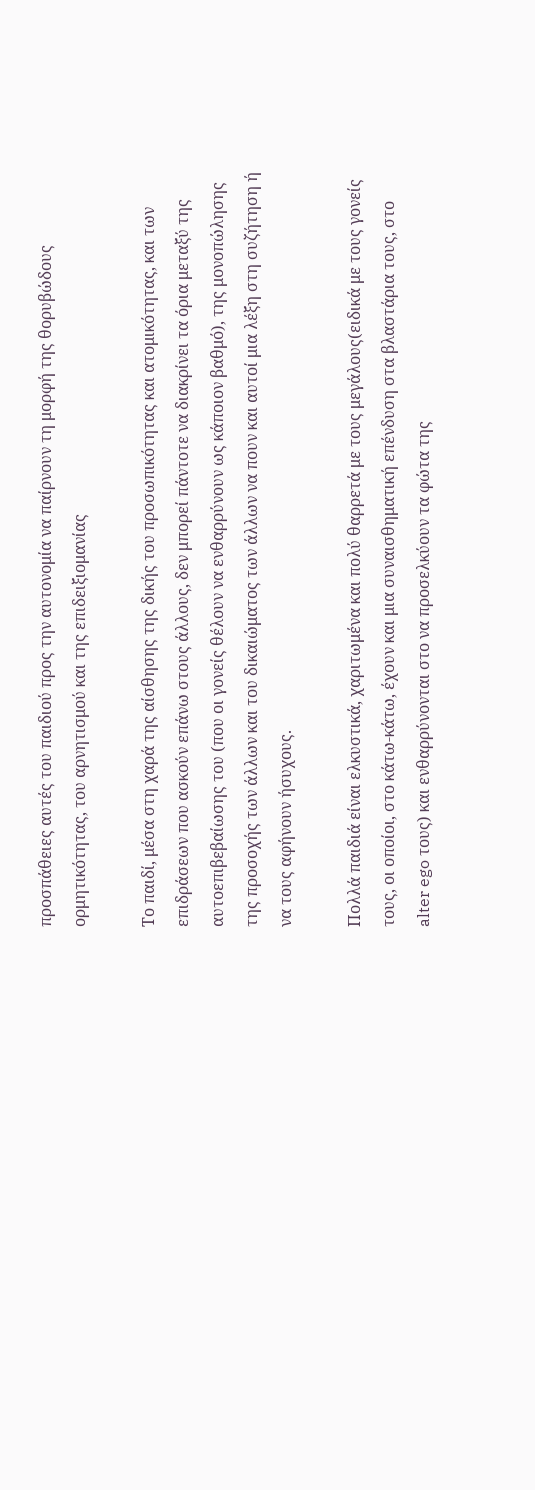προσπάθειες αυτές του παιδιού προς την αυτονομία να παίρνουν τη μορφή της θορυβώδους ορμητικότητας, του αρνητισμού και της επιδειξιομανίας

Το παιδί, μέσα στη χαρά της αίσθησης της δικής του προσωπικότητας και ατομικότητας, και των επιδράσεων που ασκούν επάνω στους άλλους, δεν μπορεί πάντοτε να διακρίνει τα όρια μεταξύ της αυτοεπιβεβαίωσης του (που οι γονείς θέλουν να ενθαρρύνουν ως κάποιον βαθμό), της μονοπώλησης της προσοχής των άλλων και του δικαιώματος των άλλων να πουν και αυτοί μια λέξη στη συζήτηση ή να τους αφήνουν ήσυχους.

Πολλά παιδιά είναι ελκυστικά, χαριτωμένα και πολύ θαρρετά με τους μεγάλους(ειδικά με τους γονείς τους, οι οποίοι, στο κάτω-κάτω, έχουν και μια συναισθηματική επένδυση στα βλαστάρια τους, στο alter ego τους) και ενθαρρύνονται στο να προσελκύουν τα φώτα της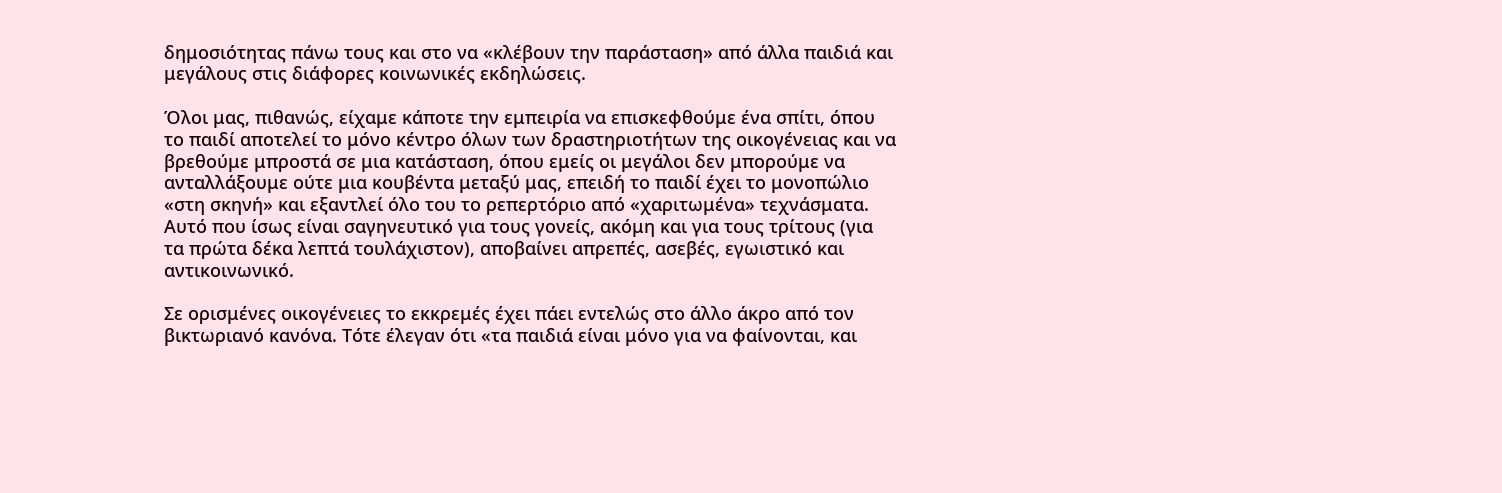δημοσιότητας πάνω τους και στο να «κλέβουν την παράσταση» από άλλα παιδιά και μεγάλους στις διάφορες κοινωνικές εκδηλώσεις.

Όλοι μας, πιθανώς, είχαμε κάποτε την εμπειρία να επισκεφθούμε ένα σπίτι, όπου το παιδί αποτελεί το μόνο κέντρο όλων των δραστηριοτήτων της οικογένειας και να βρεθούμε μπροστά σε μια κατάσταση, όπου εμείς οι μεγάλοι δεν μπορούμε να ανταλλάξουμε ούτε μια κουβέντα μεταξύ μας, επειδή το παιδί έχει το μονοπώλιο «στη σκηνή» και εξαντλεί όλο του το ρεπερτόριο από «χαριτωμένα» τεχνάσματα. Αυτό που ίσως είναι σαγηνευτικό για τους γονείς, ακόμη και για τους τρίτους (για τα πρώτα δέκα λεπτά τουλάχιστον), αποβαίνει απρεπές, ασεβές, εγωιστικό και αντικοινωνικό.

Σε ορισμένες οικογένειες το εκκρεμές έχει πάει εντελώς στο άλλο άκρο από τον βικτωριανό κανόνα. Τότε έλεγαν ότι «τα παιδιά είναι μόνο για να φαίνονται, και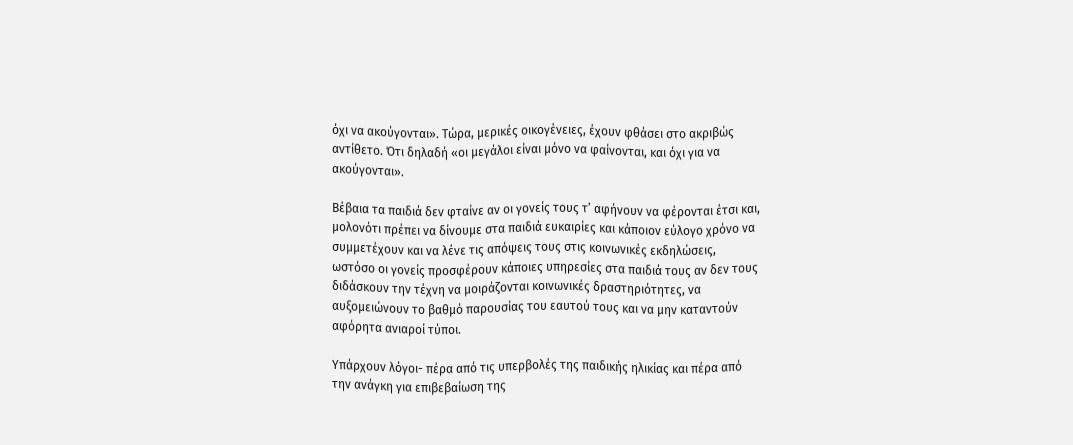όχι να ακούγονται». Τώρα, μερικές οικογένειες, έχουν φθάσει στο ακριβώς αντίθετο. Ότι δηλαδή «οι μεγάλοι είναι μόνο να φαίνονται, και όχι για να ακούγονται».

Βέβαια τα παιδιά δεν φταίνε αν οι γονείς τους τ’ αφήνουν να φέρονται έτσι και, μολονότι πρέπει να δίνουμε στα παιδιά ευκαιρίες και κάποιον εύλογο χρόνο να συμμετέχουν και να λένε τις απόψεις τους στις κοινωνικές εκδηλώσεις, ωστόσο οι γονείς προσφέρουν κάποιες υπηρεσίες στα παιδιά τους αν δεν τους διδάσκουν την τέχνη να μοιράζονται κοινωνικές δραστηριότητες, να αυξομειώνουν το βαθμό παρουσίας του εαυτού τους και να μην καταντούν αφόρητα ανιαροί τύποι.

Υπάρχουν λόγοι- πέρα από τις υπερβολές της παιδικής ηλικίας και πέρα από την ανάγκη για επιβεβαίωση της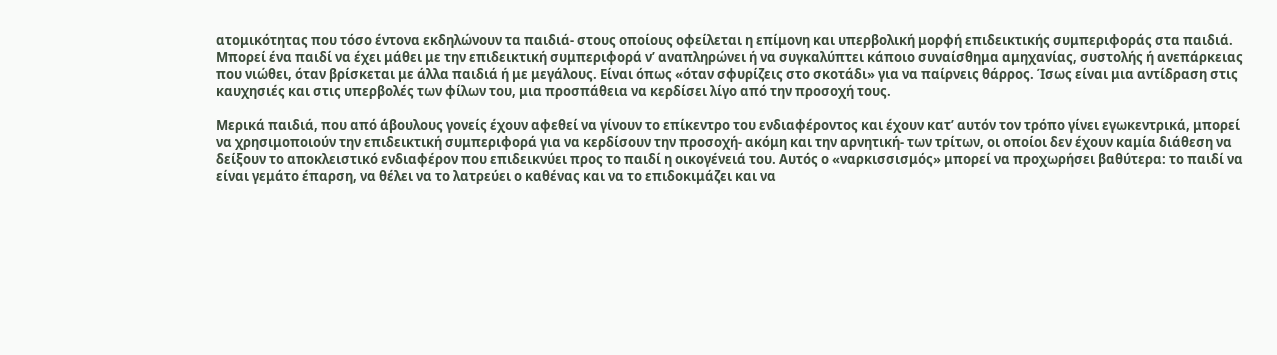ατομικότητας που τόσο έντονα εκδηλώνουν τα παιδιά- στους οποίους οφείλεται η επίμονη και υπερβολική μορφή επιδεικτικής συμπεριφοράς στα παιδιά. Μπορεί ένα παιδί να έχει μάθει με την επιδεικτική συμπεριφορά ν’ αναπληρώνει ή να συγκαλύπτει κάποιο συναίσθημα αμηχανίας, συστολής ή ανεπάρκειας που νιώθει, όταν βρίσκεται με άλλα παιδιά ή με μεγάλους. Είναι όπως «όταν σφυρίζεις στο σκοτάδι» για να παίρνεις θάρρος. Ίσως είναι μια αντίδραση στις καυχησιές και στις υπερβολές των φίλων του, μια προσπάθεια να κερδίσει λίγο από την προσοχή τους.

Μερικά παιδιά, που από άβουλους γονείς έχουν αφεθεί να γίνουν το επίκεντρο του ενδιαφέροντος και έχουν κατ’ αυτόν τον τρόπο γίνει εγωκεντρικά, μπορεί να χρησιμοποιούν την επιδεικτική συμπεριφορά για να κερδίσουν την προσοχή- ακόμη και την αρνητική- των τρίτων, οι οποίοι δεν έχουν καμία διάθεση να δείξουν το αποκλειστικό ενδιαφέρον που επιδεικνύει προς το παιδί η οικογένειά του. Αυτός ο «ναρκισσισμός» μπορεί να προχωρήσει βαθύτερα: το παιδί να είναι γεμάτο έπαρση, να θέλει να το λατρεύει ο καθένας και να το επιδοκιμάζει και να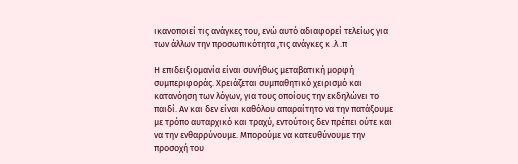ικανοποιεί τις ανάγκες του, ενώ αυτό αδιαφορεί τελείως για των άλλων την προσωπικότητα ,τις ανάγκες κ .λ .π

Η επιδειξιομανία είναι συνήθως μεταβατική μορφή συμπεριφοράς. Χρειάζεται συμπαθητικό χειρισμό και κατανόηση των λόγων, για τους οποίους την εκδηλώνει το παιδί. Αν και δεν είναι καθόλου απαραίτητο να την πατάξουμε με τρόπο αυταρχικό και τραχύ, εντούτοις δεν πρέπει ούτε και να την ενθαρρύνουμε. Μπορούμε να κατευθύνουμε την προσοχή του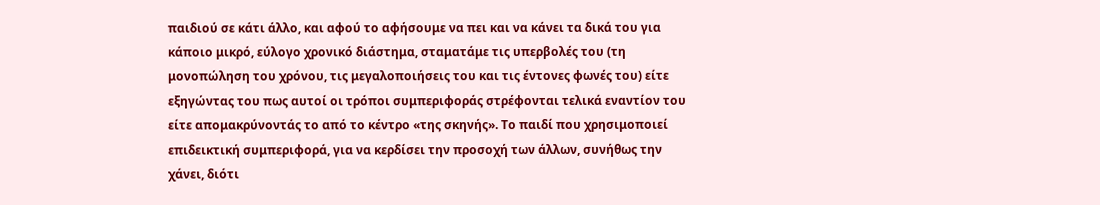παιδιού σε κάτι άλλο, και αφού το αφήσουμε να πει και να κάνει τα δικά του για κάποιο μικρό, εύλογο χρονικό διάστημα, σταματάμε τις υπερβολές του (τη μονοπώληση του χρόνου, τις μεγαλοποιήσεις του και τις έντονες φωνές του) είτε εξηγώντας του πως αυτοί οι τρόποι συμπεριφοράς στρέφονται τελικά εναντίον του είτε απομακρύνοντάς το από το κέντρο «της σκηνής». Το παιδί που χρησιμοποιεί επιδεικτική συμπεριφορά, για να κερδίσει την προσοχή των άλλων, συνήθως την χάνει, διότι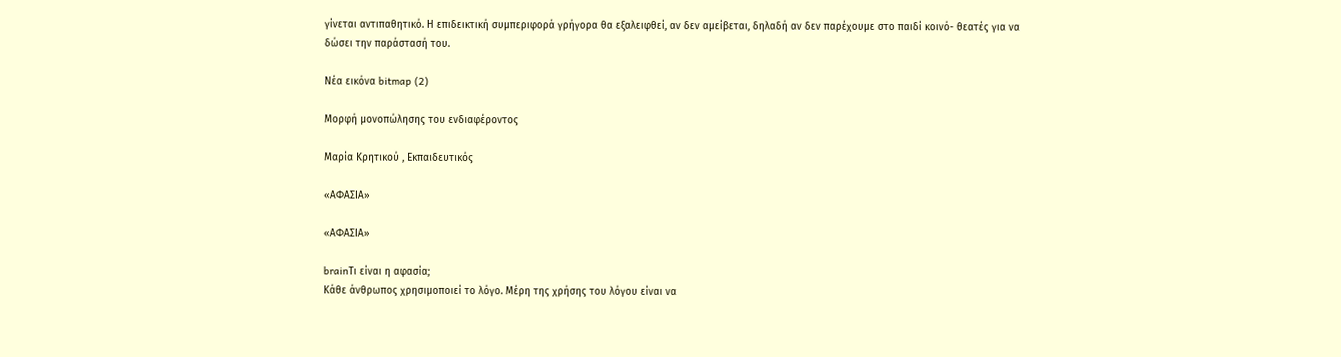γίνεται αντιπαθητικό. Η επιδεικτική συμπεριφορά γρήγορα θα εξαλειφθεί, αν δεν αμείβεται, δηλαδή αν δεν παρέχουμε στο παιδί κοινό- θεατές για να δώσει την παράστασή του.

Νέα εικόνα bitmap (2)

Μορφή μονοπώλησης του ενδιαφέροντος

Μαρία Κρητικού , Εκπαιδευτικός

«ΑΦΑΣΙΑ»

«ΑΦΑΣΙΑ»

brainΤι είναι η αφασία;
Κάθε άνθρωπος χρησιμοποιεί το λόγο. Μέρη της χρήσης του λόγου είναι να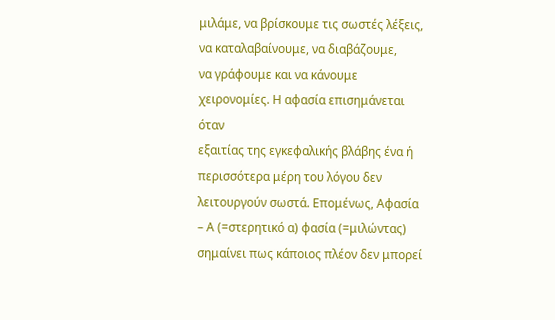μιλάμε, να βρίσκουμε τις σωστές λέξεις, να καταλαβαίνουμε, να διαβάζουμε,
να γράφουμε και να κάνουμε χειρονομίες. Η αφασία επισημάνεται όταν
εξαιτίας της εγκεφαλικής βλάβης ένα ή περισσότερα μέρη του λόγου δεν
λειτουργούν σωστά. Επομένως, Αφασία – Α (=στερητικό α) φασία (=μιλώντας)
σημαίνει πως κάποιος πλέον δεν μπορεί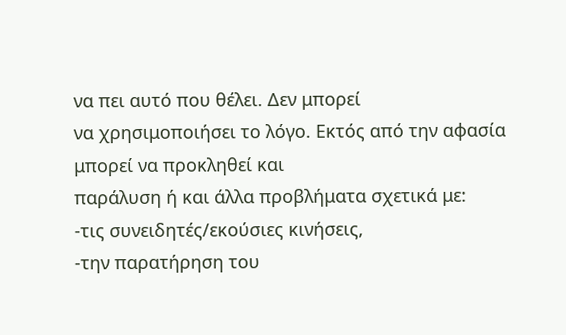να πει αυτό που θέλει. Δεν μπορεί
να χρησιμοποιήσει το λόγο. Εκτός από την αφασία μπορεί να προκληθεί και
παράλυση ή και άλλα προβλήματα σχετικά με:
-τις συνειδητές/εκούσιες κινήσεις,
-την παρατήρηση του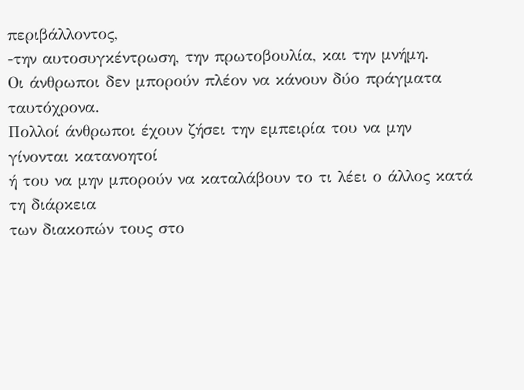περιβάλλοντος,
-την αυτοσυγκέντρωση, την πρωτοβουλία, και την μνήμη.
Οι άνθρωποι δεν μπορούν πλέον να κάνουν δύο πράγματα ταυτόχρονα.
Πολλοί άνθρωποι έχουν ζήσει την εμπειρία του να μην γίνονται κατανοητοί
ή του να μην μπορούν να καταλάβουν το τι λέει ο άλλος κατά τη διάρκεια
των διακοπών τους στο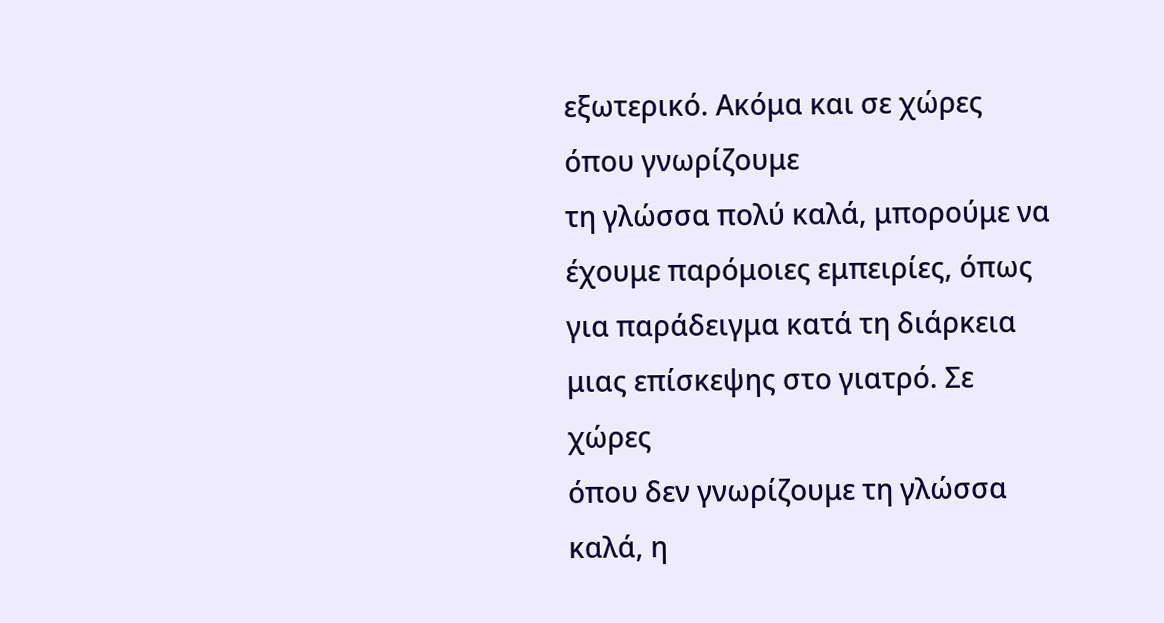εξωτερικό. Ακόμα και σε χώρες όπου γνωρίζουμε
τη γλώσσα πολύ καλά, μπορούμε να έχουμε παρόμοιες εμπειρίες, όπως
για παράδειγμα κατά τη διάρκεια μιας επίσκεψης στο γιατρό. Σε χώρες
όπου δεν γνωρίζουμε τη γλώσσα καλά, η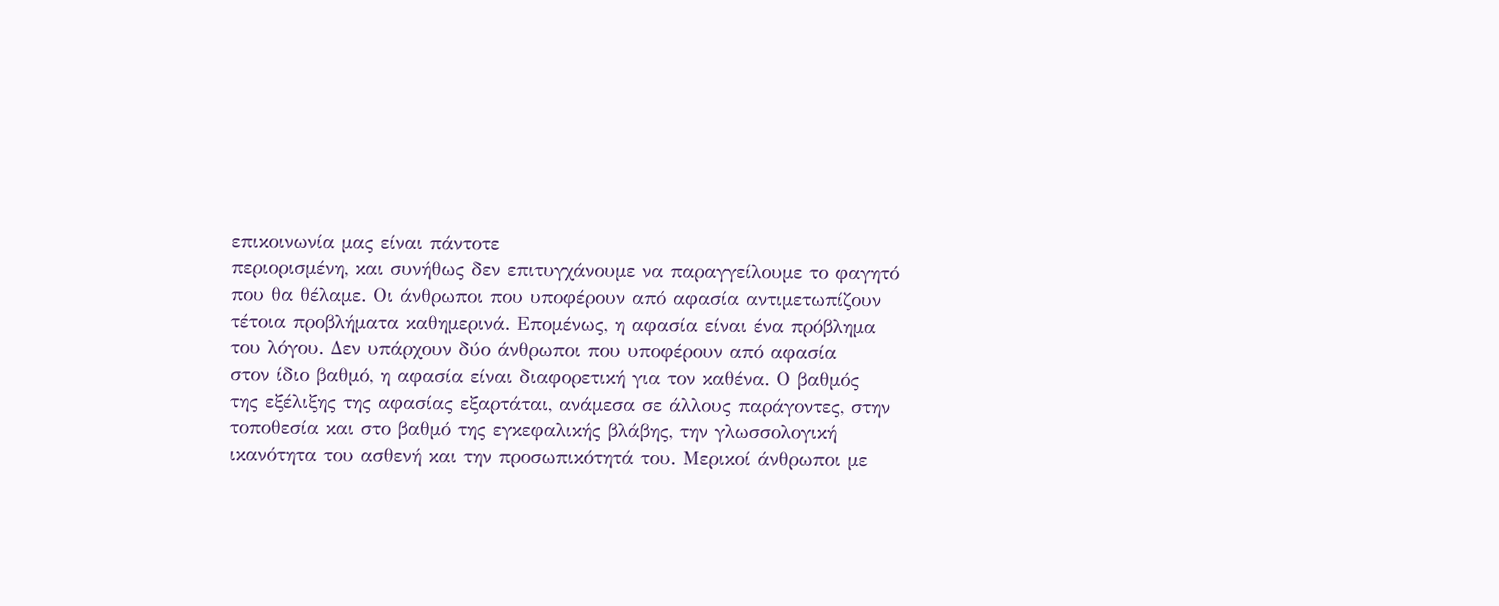επικοινωνία μας είναι πάντοτε
περιορισμένη, και συνήθως δεν επιτυγχάνουμε να παραγγείλουμε το φαγητό
που θα θέλαμε. Οι άνθρωποι που υποφέρουν από αφασία αντιμετωπίζουν
τέτοια προβλήματα καθημερινά. Επομένως, η αφασία είναι ένα πρόβλημα
του λόγου. Δεν υπάρχουν δύο άνθρωποι που υποφέρουν από αφασία
στον ίδιο βαθμό, η αφασία είναι διαφορετική για τον καθένα. Ο βαθμός
της εξέλιξης της αφασίας εξαρτάται, ανάμεσα σε άλλους παράγοντες, στην
τοποθεσία και στο βαθμό της εγκεφαλικής βλάβης, την γλωσσολογική
ικανότητα του ασθενή και την προσωπικότητά του. Μερικοί άνθρωποι με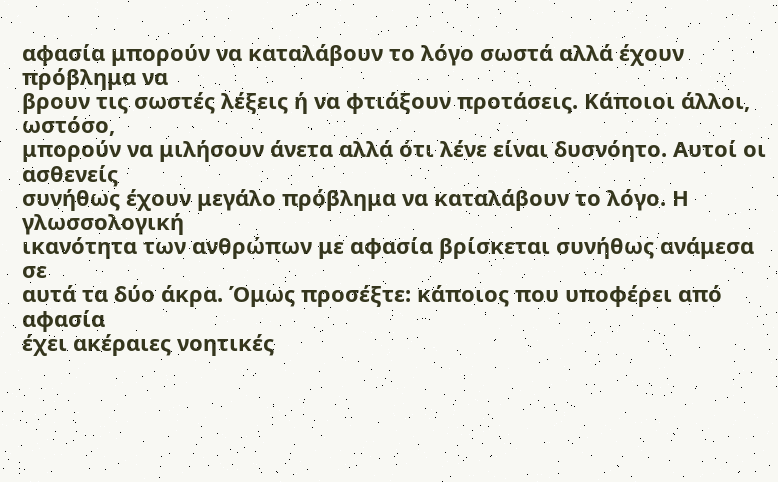αφασία μπορούν να καταλάβουν το λόγο σωστά αλλά έχουν πρόβλημα να
βρουν τις σωστές λέξεις ή να φτιάξουν προτάσεις. Κάποιοι άλλοι, ωστόσο,
μπορούν να μιλήσουν άνετα αλλά ότι λένε είναι δυσνόητο. Αυτοί οι ασθενείς
συνήθως έχουν μεγάλο πρόβλημα να καταλάβουν το λόγο. Η γλωσσολογική
ικανότητα των ανθρώπων με αφασία βρίσκεται συνήθως ανάμεσα σε
αυτά τα δύο άκρα. Όμως προσέξτε: κάποιος που υποφέρει από αφασία
έχει ακέραιες νοητικές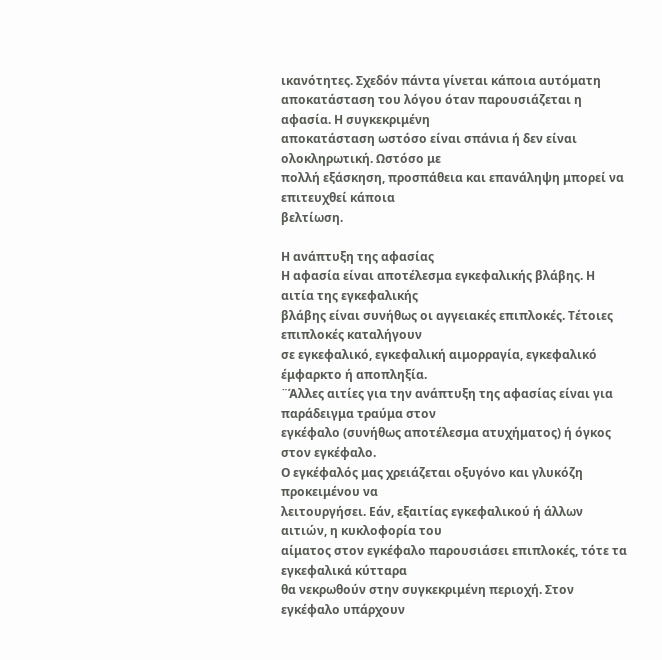ικανότητες. Σχεδόν πάντα γίνεται κάποια αυτόματη
αποκατάσταση του λόγου όταν παρουσιάζεται η αφασία. Η συγκεκριμένη
αποκατάσταση ωστόσο είναι σπάνια ή δεν είναι ολοκληρωτική. Ωστόσο με
πολλή εξάσκηση, προσπάθεια και επανάληψη μπορεί να επιτευχθεί κάποια
βελτίωση.

Η ανάπτυξη της αφασίας
Η αφασία είναι αποτέλεσμα εγκεφαλικής βλάβης. Η αιτία της εγκεφαλικής
βλάβης είναι συνήθως οι αγγειακές επιπλοκές. Τέτοιες επιπλοκές καταλήγουν
σε εγκεφαλικό, εγκεφαλική αιμορραγία, εγκεφαλικό έμφαρκτο ή αποπληξία.
¨Άλλες αιτίες για την ανάπτυξη της αφασίας είναι για παράδειγμα τραύμα στον
εγκέφαλο (συνήθως αποτέλεσμα ατυχήματος) ή όγκος στον εγκέφαλο.
Ο εγκέφαλός μας χρειάζεται οξυγόνο και γλυκόζη προκειμένου να
λειτουργήσει. Εάν, εξαιτίας εγκεφαλικού ή άλλων αιτιών, η κυκλοφορία του
αίματος στον εγκέφαλο παρουσιάσει επιπλοκές, τότε τα εγκεφαλικά κύτταρα
θα νεκρωθούν στην συγκεκριμένη περιοχή. Στον εγκέφαλο υπάρχουν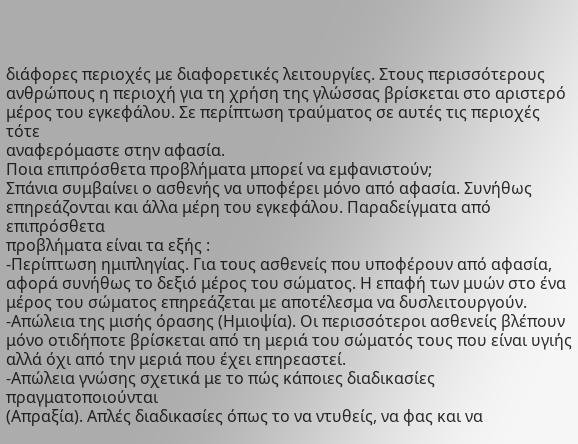διάφορες περιοχές με διαφορετικές λειτουργίες. Στους περισσότερους
ανθρώπους η περιοχή για τη χρήση της γλώσσας βρίσκεται στο αριστερό
μέρος του εγκεφάλου. Σε περίπτωση τραύματος σε αυτές τις περιοχές τότε
αναφερόμαστε στην αφασία.
Ποια επιπρόσθετα προβλήματα μπορεί να εμφανιστούν;
Σπάνια συμβαίνει ο ασθενής να υποφέρει μόνο από αφασία. Συνήθως
επηρεάζονται και άλλα μέρη του εγκεφάλου. Παραδείγματα από επιπρόσθετα
προβλήματα είναι τα εξής :
-Περίπτωση ημιπληγίας. Για τους ασθενείς που υποφέρουν από αφασία,
αφορά συνήθως το δεξιό μέρος του σώματος. Η επαφή των μυών στο ένα
μέρος του σώματος επηρεάζεται με αποτέλεσμα να δυσλειτουργούν.
-Απώλεια της μισής όρασης (Ημιοψία). Οι περισσότεροι ασθενείς βλέπουν
μόνο οτιδήποτε βρίσκεται από τη μεριά του σώματός τους που είναι υγιής
αλλά όχι από την μεριά που έχει επηρεαστεί.
-Απώλεια γνώσης σχετικά με το πώς κάποιες διαδικασίες πραγματοποιούνται
(Απραξία). Απλές διαδικασίες όπως το να ντυθείς, να φας και να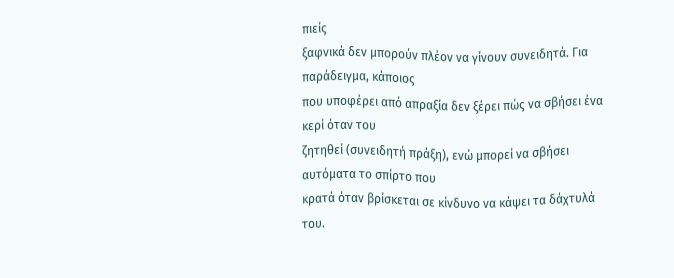πιείς
ξαφνικά δεν μπορούν πλέον να γίνουν συνειδητά. Για παράδειγμα, κάποιος
που υποφέρει από απραξία δεν ξέρει πώς να σβήσει ένα κερί όταν του
ζητηθεί (συνειδητή πράξη), ενώ μπορεί να σβήσει αυτόματα το σπίρτο που
κρατά όταν βρίσκεται σε κίνδυνο να κάψει τα δάχτυλά του.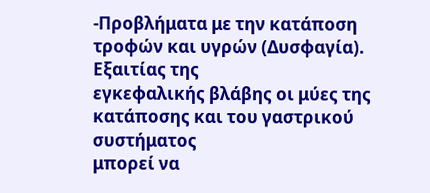-Προβλήματα με την κατάποση τροφών και υγρών (Δυσφαγία). Εξαιτίας της
εγκεφαλικής βλάβης οι μύες της κατάποσης και του γαστρικού συστήματος
μπορεί να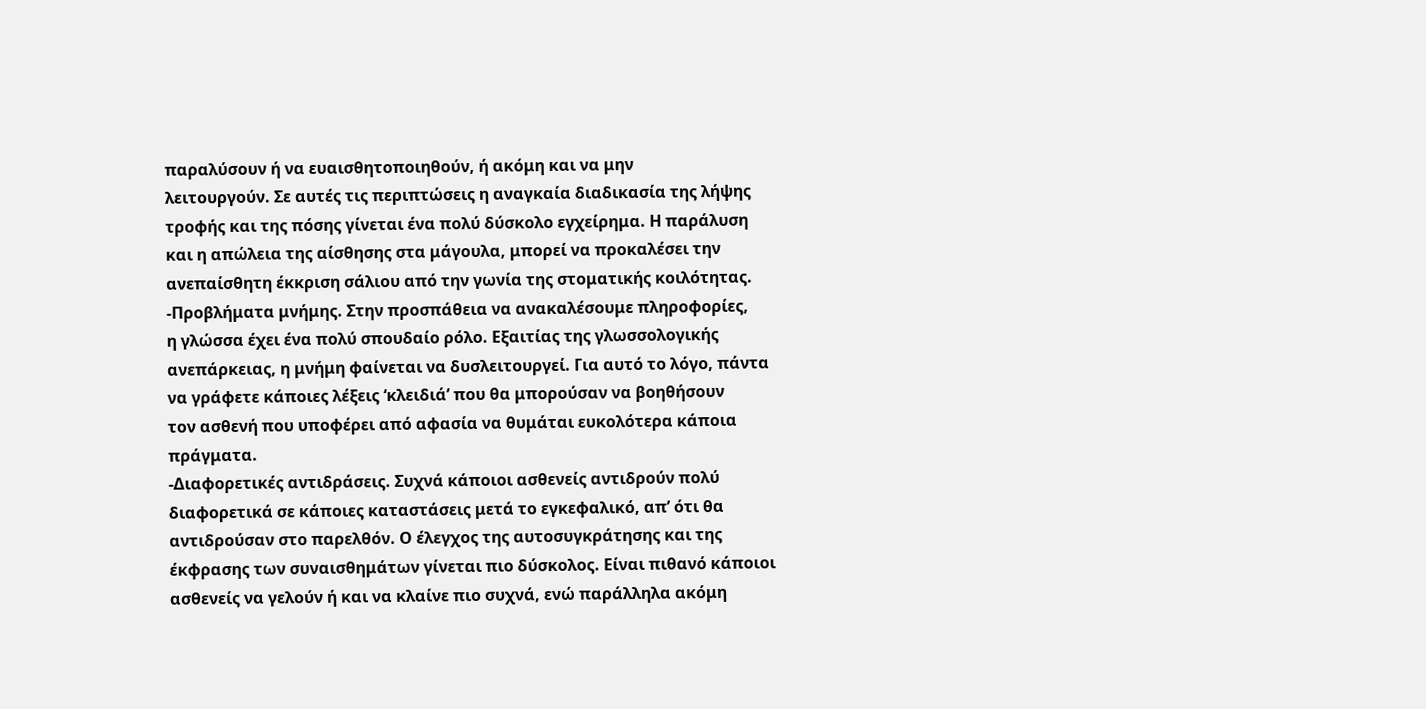παραλύσουν ή να ευαισθητοποιηθούν, ή ακόμη και να μην
λειτουργούν. Σε αυτές τις περιπτώσεις η αναγκαία διαδικασία της λήψης
τροφής και της πόσης γίνεται ένα πολύ δύσκολο εγχείρημα. Η παράλυση
και η απώλεια της αίσθησης στα μάγουλα, μπορεί να προκαλέσει την
ανεπαίσθητη έκκριση σάλιου από την γωνία της στοματικής κοιλότητας.
-Προβλήματα μνήμης. Στην προσπάθεια να ανακαλέσουμε πληροφορίες,
η γλώσσα έχει ένα πολύ σπουδαίο ρόλο. Εξαιτίας της γλωσσολογικής
ανεπάρκειας, η μνήμη φαίνεται να δυσλειτουργεί. Για αυτό το λόγο, πάντα
να γράφετε κάποιες λέξεις ‘κλειδιά’ που θα μπορούσαν να βοηθήσουν
τον ασθενή που υποφέρει από αφασία να θυμάται ευκολότερα κάποια
πράγματα.
-Διαφορετικές αντιδράσεις. Συχνά κάποιοι ασθενείς αντιδρούν πολύ
διαφορετικά σε κάποιες καταστάσεις μετά το εγκεφαλικό, απ’ ότι θα
αντιδρούσαν στο παρελθόν. Ο έλεγχος της αυτοσυγκράτησης και της
έκφρασης των συναισθημάτων γίνεται πιο δύσκολος. Είναι πιθανό κάποιοι
ασθενείς να γελούν ή και να κλαίνε πιο συχνά, ενώ παράλληλα ακόμη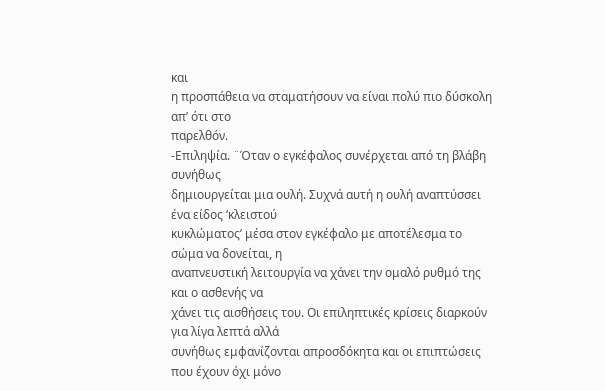και
η προσπάθεια να σταματήσουν να είναι πολύ πιο δύσκολη απ’ ότι στο
παρελθόν.
-Επιληψία. ¨Όταν ο εγκέφαλος συνέρχεται από τη βλάβη συνήθως
δημιουργείται μια ουλή. Συχνά αυτή η ουλή αναπτύσσει ένα είδος ‘κλειστού
κυκλώματος’ μέσα στον εγκέφαλο με αποτέλεσμα το σώμα να δονείται, η
αναπνευστική λειτουργία να χάνει την ομαλό ρυθμό της και ο ασθενής να
χάνει τις αισθήσεις του. Οι επιληπτικές κρίσεις διαρκούν για λίγα λεπτά αλλά
συνήθως εμφανίζονται απροσδόκητα και οι επιπτώσεις που έχουν όχι μόνο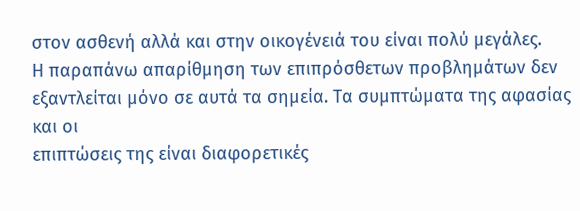στον ασθενή αλλά και στην οικογένειά του είναι πολύ μεγάλες.
Η παραπάνω απαρίθμηση των επιπρόσθετων προβλημάτων δεν
εξαντλείται μόνο σε αυτά τα σημεία. Τα συμπτώματα της αφασίας και οι
επιπτώσεις της είναι διαφορετικές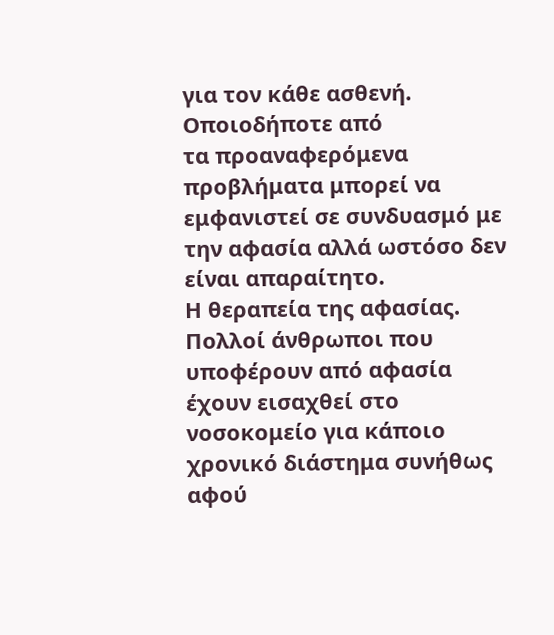για τον κάθε ασθενή. Οποιοδήποτε από
τα προαναφερόμενα προβλήματα μπορεί να εμφανιστεί σε συνδυασμό με
την αφασία αλλά ωστόσο δεν είναι απαραίτητο.
Η θεραπεία της αφασίας.
Πολλοί άνθρωποι που υποφέρουν από αφασία έχουν εισαχθεί στο
νοσοκομείο για κάποιο χρονικό διάστημα συνήθως αφού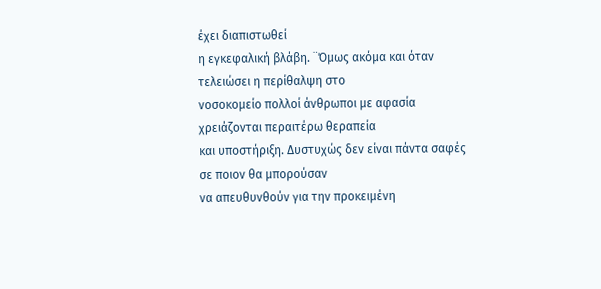έχει διαπιστωθεί
η εγκεφαλική βλάβη. ¨Όμως ακόμα και όταν τελειώσει η περίθαλψη στο
νοσοκομείο πολλοί άνθρωποι με αφασία χρειάζονται περαιτέρω θεραπεία
και υποστήριξη. Δυστυχώς δεν είναι πάντα σαφές σε ποιον θα μπορούσαν
να απευθυνθούν για την προκειμένη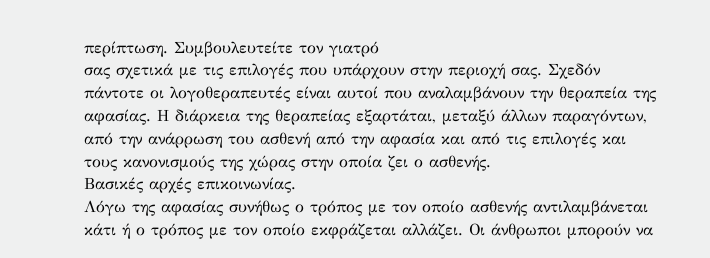περίπτωση. Συμβουλευτείτε τον γιατρό
σας σχετικά με τις επιλογές που υπάρχουν στην περιοχή σας. Σχεδόν
πάντοτε οι λογοθεραπευτές είναι αυτοί που αναλαμβάνουν την θεραπεία της
αφασίας. Η διάρκεια της θεραπείας εξαρτάται, μεταξύ άλλων παραγόντων,
από την ανάρρωση του ασθενή από την αφασία και από τις επιλογές και
τους κανονισμούς της χώρας στην οποία ζει ο ασθενής.
Βασικές αρχές επικοινωνίας.
Λόγω της αφασίας συνήθως ο τρόπος με τον οποίο ασθενής αντιλαμβάνεται
κάτι ή ο τρόπος με τον οποίο εκφράζεται αλλάζει. Οι άνθρωποι μπορούν να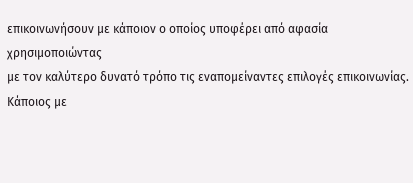επικοινωνήσουν με κάποιον ο οποίος υποφέρει από αφασία χρησιμοποιώντας
με τον καλύτερο δυνατό τρόπο τις εναπομείναντες επιλογές επικοινωνίας.
Κάποιος με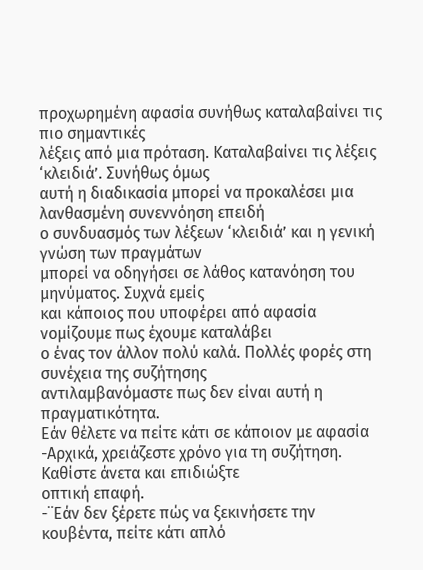προχωρημένη αφασία συνήθως καταλαβαίνει τις πιο σημαντικές
λέξεις από μια πρόταση. Καταλαβαίνει τις λέξεις ‘κλειδιά’. Συνήθως όμως
αυτή η διαδικασία μπορεί να προκαλέσει μια λανθασμένη συνεννόηση επειδή
ο συνδυασμός των λέξεων ‘κλειδιά’ και η γενική γνώση των πραγμάτων
μπορεί να οδηγήσει σε λάθος κατανόηση του μηνύματος. Συχνά εμείς
και κάποιος που υποφέρει από αφασία νομίζουμε πως έχουμε καταλάβει
ο ένας τον άλλον πολύ καλά. Πολλές φορές στη συνέχεια της συζήτησης
αντιλαμβανόμαστε πως δεν είναι αυτή η πραγματικότητα.
Εάν θέλετε να πείτε κάτι σε κάποιον με αφασία
-Αρχικά, χρειάζεστε χρόνο για τη συζήτηση. Καθίστε άνετα και επιδιώξτε
οπτική επαφή.
-¨Εάν δεν ξέρετε πώς να ξεκινήσετε την κουβέντα, πείτε κάτι απλό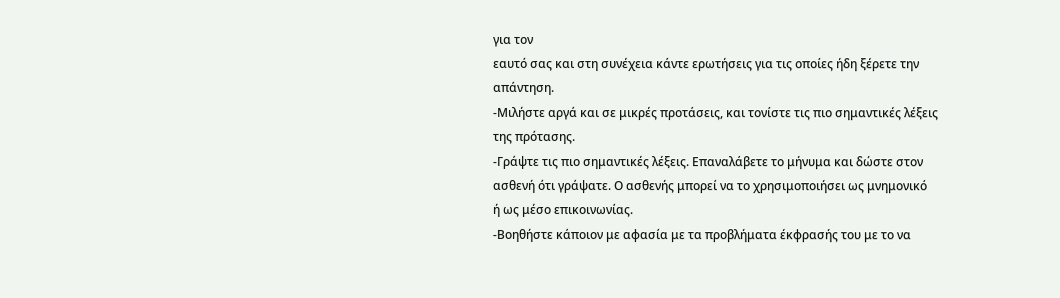για τον
εαυτό σας και στη συνέχεια κάντε ερωτήσεις για τις οποίες ήδη ξέρετε την
απάντηση.
-Μιλήστε αργά και σε μικρές προτάσεις, και τονίστε τις πιο σημαντικές λέξεις
της πρότασης.
-Γράψτε τις πιο σημαντικές λέξεις. Επαναλάβετε το μήνυμα και δώστε στον
ασθενή ότι γράψατε. Ο ασθενής μπορεί να το χρησιμοποιήσει ως μνημονικό
ή ως μέσο επικοινωνίας.
-Βοηθήστε κάποιον με αφασία με τα προβλήματα έκφρασής του με το να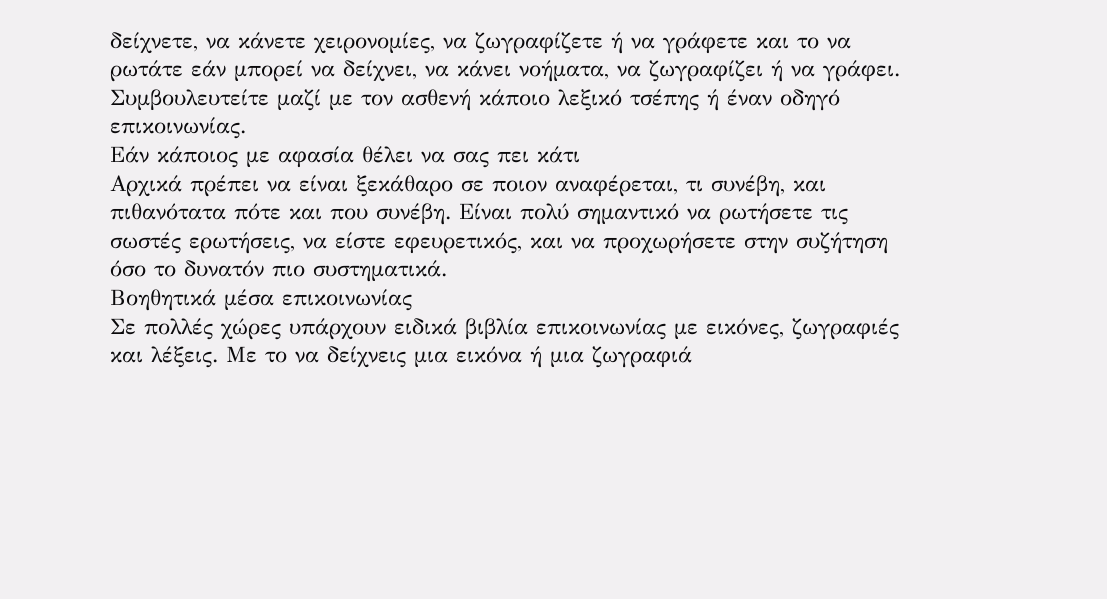δείχνετε, να κάνετε χειρονομίες, να ζωγραφίζετε ή να γράφετε και το να
ρωτάτε εάν μπορεί να δείχνει, να κάνει νοήματα, να ζωγραφίζει ή να γράφει.
Συμβουλευτείτε μαζί με τον ασθενή κάποιο λεξικό τσέπης ή έναν οδηγό
επικοινωνίας.
Εάν κάποιος με αφασία θέλει να σας πει κάτι
Αρχικά πρέπει να είναι ξεκάθαρο σε ποιον αναφέρεται, τι συνέβη, και
πιθανότατα πότε και που συνέβη. Είναι πολύ σημαντικό να ρωτήσετε τις
σωστές ερωτήσεις, να είστε εφευρετικός, και να προχωρήσετε στην συζήτηση
όσο το δυνατόν πιο συστηματικά.
Βοηθητικά μέσα επικοινωνίας
Σε πολλές χώρες υπάρχουν ειδικά βιβλία επικοινωνίας με εικόνες, ζωγραφιές
και λέξεις. Με το να δείχνεις μια εικόνα ή μια ζωγραφιά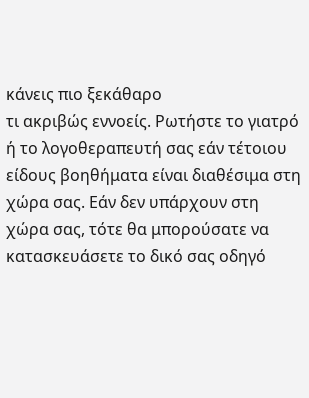κάνεις πιο ξεκάθαρο
τι ακριβώς εννοείς. Ρωτήστε το γιατρό ή το λογοθεραπευτή σας εάν τέτοιου
είδους βοηθήματα είναι διαθέσιμα στη χώρα σας. Εάν δεν υπάρχουν στη
χώρα σας, τότε θα μπορούσατε να κατασκευάσετε το δικό σας οδηγό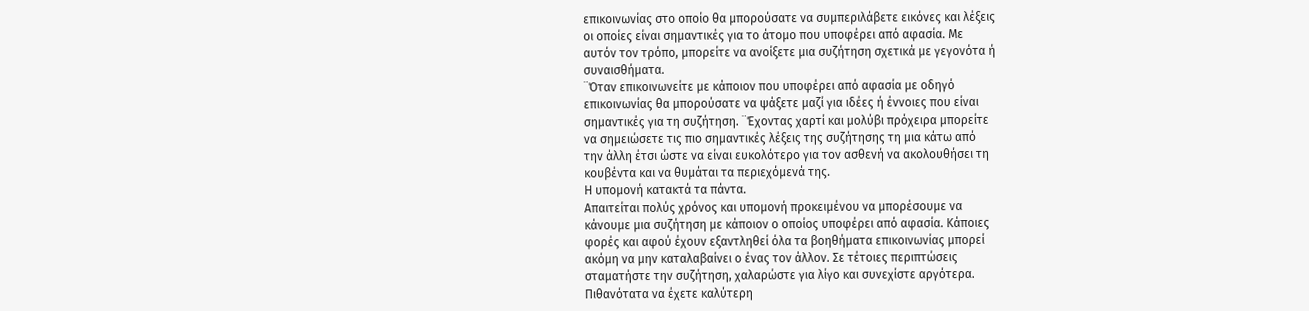επικοινωνίας στο οποίο θα μπορούσατε να συμπεριλάβετε εικόνες και λέξεις
οι οποίες είναι σημαντικές για το άτομο που υποφέρει από αφασία. Με
αυτόν τον τρόπο, μπορείτε να ανοίξετε μια συζήτηση σχετικά με γεγονότα ή
συναισθήματα.
¨Όταν επικοινωνείτε με κάποιον που υποφέρει από αφασία με οδηγό
επικοινωνίας θα μπορούσατε να ψάξετε μαζί για ιδέες ή έννοιες που είναι
σημαντικές για τη συζήτηση. ¨Έχοντας χαρτί και μολύβι πρόχειρα μπορείτε
να σημειώσετε τις πιο σημαντικές λέξεις της συζήτησης τη μια κάτω από
την άλλη έτσι ώστε να είναι ευκολότερο για τον ασθενή να ακολουθήσει τη
κουβέντα και να θυμάται τα περιεχόμενά της.
Η υπομονή κατακτά τα πάντα.
Απαιτείται πολύς χρόνος και υπομονή προκειμένου να μπορέσουμε να
κάνουμε μια συζήτηση με κάποιον ο οποίος υποφέρει από αφασία. Κάποιες
φορές και αφού έχουν εξαντληθεί όλα τα βοηθήματα επικοινωνίας μπορεί
ακόμη να μην καταλαβαίνει ο ένας τον άλλον. Σε τέτοιες περιπτώσεις
σταματήστε την συζήτηση, χαλαρώστε για λίγο και συνεχίστε αργότερα.
Πιθανότατα να έχετε καλύτερη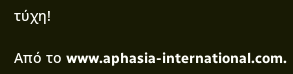τύχη!

Από το www.aphasia-international.com.